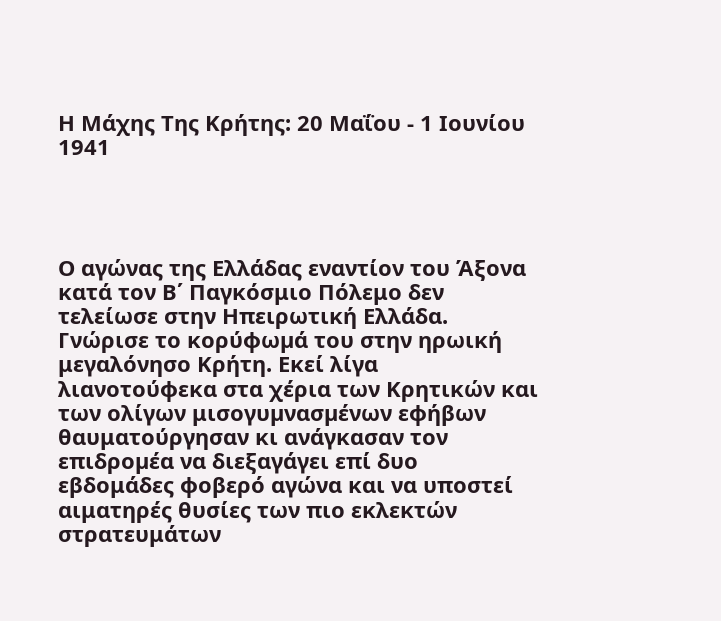Η Μάχης Της Κρήτης: 20 Μαΐου - 1 Ιουνίου 1941




Ο αγώνας της Ελλάδας εναντίον του Άξονα κατά τον Β΄ Παγκόσμιο Πόλεμο δεν τελείωσε στην Ηπειρωτική Ελλάδα. Γνώρισε το κορύφωµά του στην ηρωική μεγαλόνησο Κρήτη. Εκεί λίγα λιανοτούφεκα στα χέρια των Κρητικών και των ολίγων μισογυµνασµένων εφήβων θαυματούργησαν κι ανάγκασαν τον επιδροµέα να διεξαγάγει επί δυο εβδομάδες φοβερό αγώνα και να υποστεί αιματηρές θυσίες των πιο εκλεκτών στρατευμάτων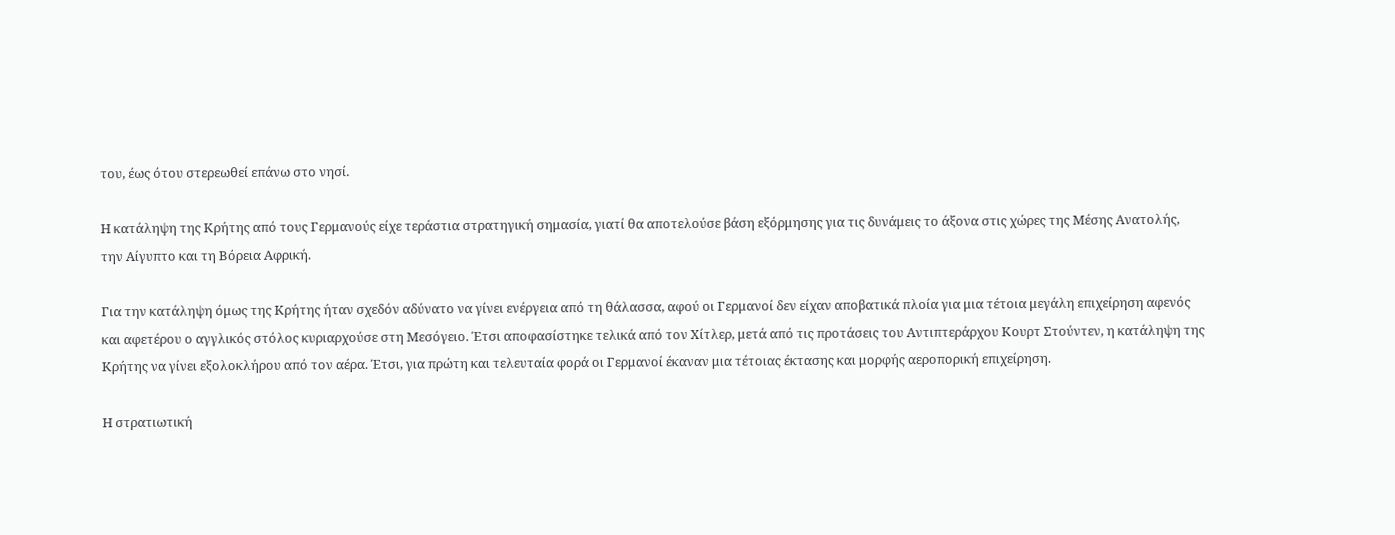του, έως ότου στερεωθεί επάνω στο νησί.

Η κατάληψη της Κρήτης από τους Γερμανούς είχε τεράστια στρατηγική σημασία, γιατί θα αποτελούσε βάση εξόρμησης για τις δυνάμεις το άξονα στις χώρες της Μέσης Ανατολής, την Αίγυπτο και τη Βόρεια Αφρική.

Για την κατάληψη όμως της Κρήτης ήταν σχεδόν αδύνατο να γίνει ενέργεια από τη θάλασσα, αφού οι Γερμανοί δεν είχαν αποβατικά πλοία για μια τέτοια μεγάλη επιχείρηση αφενός και αφετέρου ο αγγλικός στόλος κυριαρχούσε στη Μεσόγειο. Έτσι αποφασίστηκε τελικά από τον Χίτλερ, μετά από τις προτάσεις του Αντιπτεράρχου Κουρτ Στούντεν, η κατάληψη της Κρήτης να γίνει εξολοκλήρου από τον αέρα. Έτσι, για πρώτη και τελευταία φορά οι Γερμανοί έκαναν μια τέτοιας έκτασης και μορφής αεροπορική επιχείρηση.

Η στρατιωτική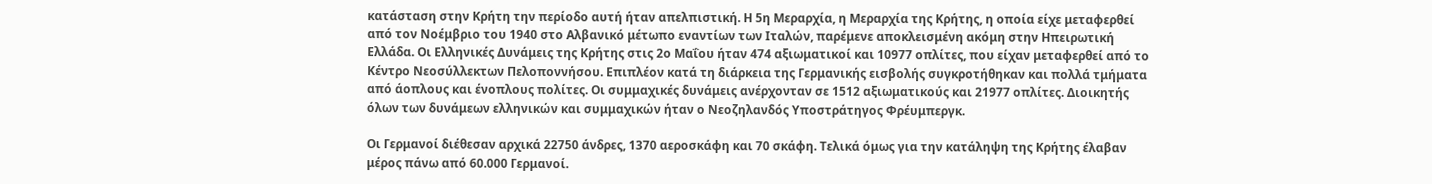κατάσταση στην Κρήτη την περίοδο αυτή ήταν απελπιστική. Η 5η Μεραρχία, η Μεραρχία της Κρήτης, η οποία είχε μεταφερθεί από τον Νοέμβριο του 1940 στο Αλβανικό μέτωπο εναντίων των Ιταλών, παρέμενε αποκλεισμένη ακόμη στην Ηπειρωτική Ελλάδα. Οι Ελληνικές Δυνάμεις της Κρήτης στις 2ο Μαΐου ήταν 474 αξιωματικοί και 10977 οπλίτες, που είχαν μεταφερθεί από το Κέντρο Νεοσύλλεκτων Πελοποννήσου. Επιπλέον κατά τη διάρκεια της Γερμανικής εισβολής συγκροτήθηκαν και πολλά τμήματα από άοπλους και ένοπλους πολίτες. Οι συμμαχικές δυνάμεις ανέρχονταν σε 1512 αξιωματικούς και 21977 οπλίτες. Διοικητής όλων των δυνάμεων ελληνικών και συμμαχικών ήταν ο Νεοζηλανδός Υποστράτηγος Φρέυμπεργκ.

Οι Γερμανοί διέθεσαν αρχικά 22750 άνδρες, 1370 αεροσκάφη και 70 σκάφη. Τελικά όμως για την κατάληψη της Κρήτης έλαβαν μέρος πάνω από 60.000 Γερμανοί.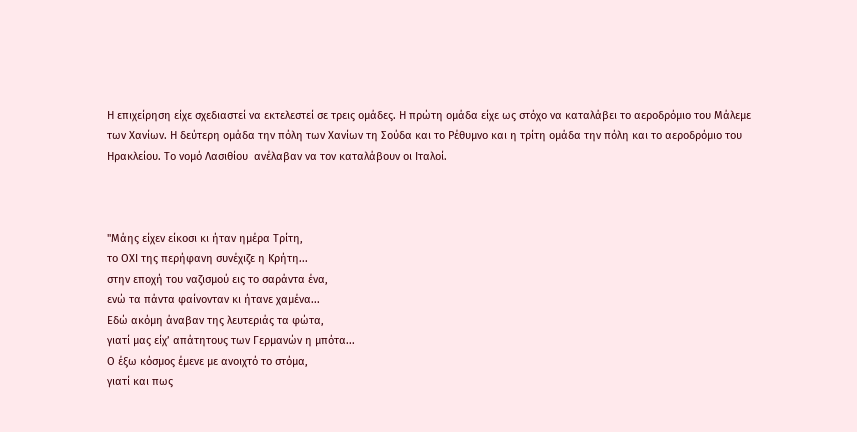Η επιχείρηση είχε σχεδιαστεί να εκτελεστεί σε τρεις ομάδες. Η πρώτη ομάδα είχε ως στόχο να καταλάβει το αεροδρόμιο του Μάλεμε των Χανίων. Η δεύτερη ομάδα την πόλη των Χανίων τη Σούδα και το Ρέθυμνο και η τρίτη ομάδα την πόλη και το αεροδρόμιο του Ηρακλείου. Το νομό Λασιθίου  ανέλαβαν να τον καταλάβουν οι Ιταλοί.



"Μάης είχεν είκοσι κι ήταν ημέρα Τρίτη,
το ΟΧΙ της περήφανη συνέχιζε η Κρήτη...
στην εποχή του ναζισμού εις το σαράντα ένα,
ενώ τα πάντα φαίνονταν κι ήτανε χαμένα...
Εδώ ακόμη άναβαν της λευτεριάς τα φώτα,
γιατί μας είχ’ απάτητους των Γερμανών η μπότα...
Ο έξω κόσμος έμενε με ανοιχτό το στόμα,
γιατί και πως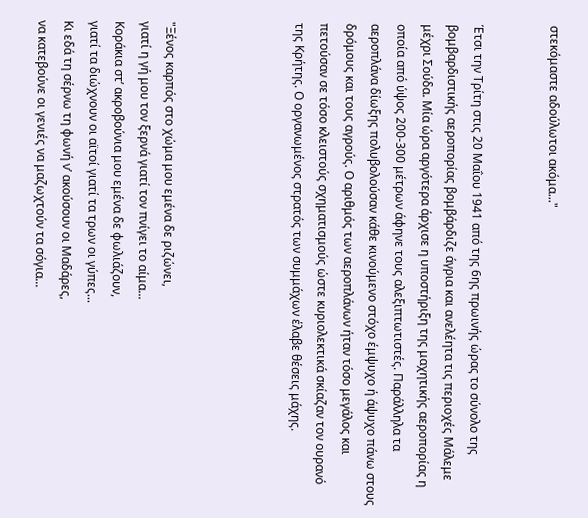στεκόμαστε αδούλωτοι ακόμα..."


Έτσι την Τρίτη στις 20 Μαΐου 1941 από της 6ης πρωινής ώρας το σύνολο της βομβαρδιστικής αεροπορίας βομβάρδιζε άγρια και ανελέητα τις περιοχές Μάλεμε μέχρι Σούδα. Μία ώρα αργότερα άρχισε η υποστήριξη της μαχητικής αεροπορίας η οποία από ύψος 200-300 μέτρων άφηνε τους αλεξιπτωτιστές. Παράλληλα τα αεροπλάνα δίωξης πολυβολούσαν κάθε κινούμενο στόχο έμψυχο ή άψυχο πάνω στους δρόμους και τους αγρούς. Ο αριθμός των αεροπλάνων ήταν τόσο μεγάλος και πετούσαν σε τόσο κλειστούς σχηματισμούς ώστε κυριολεκτικά σκίαζαν τον ουρανό της Κρήτης. Ο οργανωμένος στρατός των συμμάχων έλαβε θέσεις μάχης.




"Ξένος καρπός στο χώμα μου εμένα δε ριζώνει,
γιατί η γή μου τον ξερνά γιατί τον πνίγει το αίμα...
Κοράκια στ’ ακροβούνια μου εμένα δε φωλιάζουν,
γιατί τα διώχνουν οι αϊτοί γιατί τα τρων οι γύπες...
Κι εδά τη σέρνω τη φωνή ν’ ακούσουν οι Μαδάρες,
να κατεβούνε οι γενιές να μαζωχτούν τα σόγια...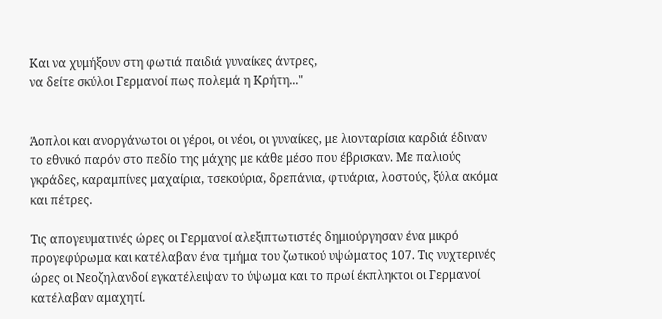Και να χυμήξουν στη φωτιά παιδιά γυναίκες άντρες,
να δείτε σκύλοι Γερμανοί πως πολεμά η Κρήτη..."


Άοπλοι και ανοργάνωτοι οι γέροι, οι νέοι, οι γυναίκες, με λιονταρίσια καρδιά έδιναν το εθνικό παρόν στο πεδίο της μάχης με κάθε μέσο που έβρισκαν. Με παλιούς γκράδες, καραμπίνες μαχαίρια, τσεκούρια, δρεπάνια, φτυάρια, λοστούς, ξύλα ακόμα και πέτρες.

Τις απογευματινές ώρες οι Γερμανοί αλεξιπτωτιστές δημιούργησαν ένα μικρό προγεφύρωμα και κατέλαβαν ένα τμήμα του ζωτικού υψώματος 107. Τις νυχτερινές ώρες οι Νεοζηλανδοί εγκατέλειψαν το ύψωμα και το πρωί έκπληκτοι οι Γερμανοί κατέλαβαν αμαχητί.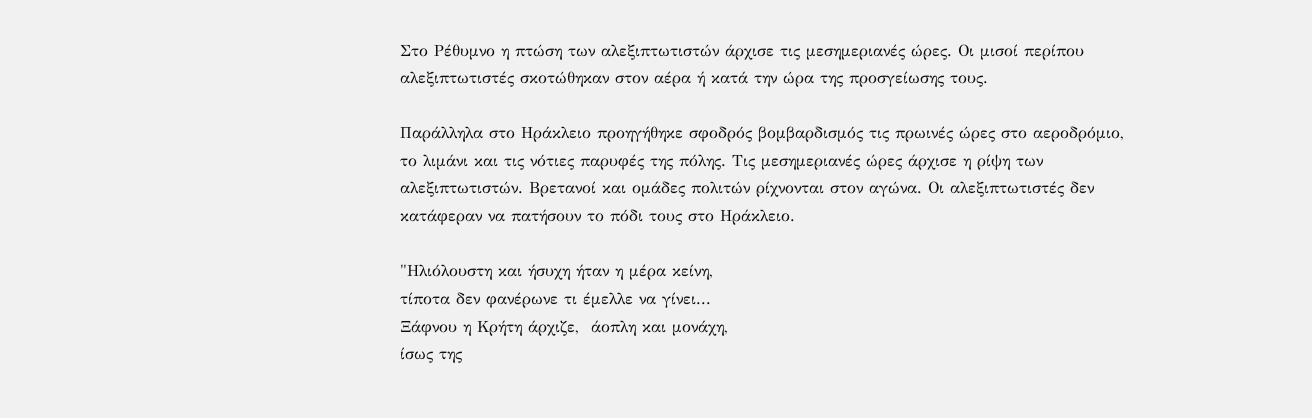Στο Ρέθυμνο η πτώση των αλεξιπτωτιστών άρχισε τις μεσημεριανές ώρες. Οι μισοί περίπου αλεξιπτωτιστές σκοτώθηκαν στον αέρα ή κατά την ώρα της προσγείωσης τους.

Παράλληλα στο Ηράκλειο προηγήθηκε σφοδρός βομβαρδισμός τις πρωινές ώρες στο αεροδρόμιο, το λιμάνι και τις νότιες παρυφές της πόλης. Τις μεσημεριανές ώρες άρχισε η ρίψη των αλεξιπτωτιστών. Βρετανοί και ομάδες πολιτών ρίχνονται στον αγώνα. Οι αλεξιπτωτιστές δεν κατάφεραν να πατήσουν το πόδι τους στο Ηράκλειο.

"Ηλιόλουστη και ήσυχη ήταν η μέρα κείνη,
τίποτα δεν φανέρωνε τι έμελλε να γίνει...
Ξάφνου η Κρήτη άρχιζε,  άοπλη και μονάχη,
ίσως της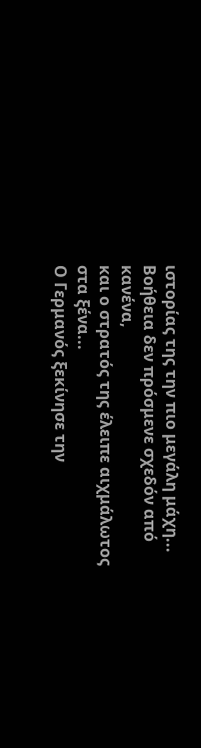ιστορίας της την πιο μεγάλη μάχη...
Βοήθεια δεν πρόσμενε σχεδόν από κανένα,
και ο στρατός της έλειπε αιχμάλωτος στα ξένα...
Ο Γερμανός ξεκίνησε την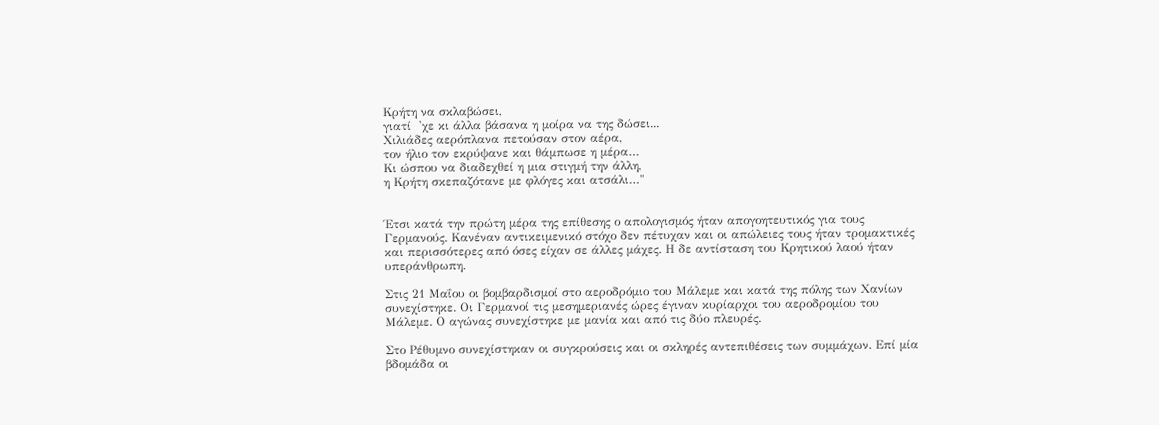Κρήτη να σκλαβώσει,
γιατί  'χε κι άλλα βάσανα η μοίρα να της δώσει...
Χιλιάδες αερόπλανα πετούσαν στον αέρα,
τον ήλιο τον εκρύψανε και θάμπωσε η μέρα…
Κι ώσπου να διαδεχθεί η μια στιγμή την άλλη,
η Κρήτη σκεπαζότανε με φλόγες και ατσάλι…"


Έτσι κατά την πρώτη μέρα της επίθεσης ο απολογισμός ήταν απογοητευτικός για τους Γερμανούς. Κανέναν αντικειμενικό στόχο δεν πέτυχαν και οι απώλειες τους ήταν τρομακτικές και περισσότερες από όσες είχαν σε άλλες μάχες. Η δε αντίσταση του Κρητικού λαού ήταν υπεράνθρωπη.

Στις 21 Μαΐου οι βομβαρδισμοί στο αεροδρόμιο του Μάλεμε και κατά της πόλης των Χανίων συνεχίστηκε. Οι Γερμανοί τις μεσημεριανές ώρες έγιναν κυρίαρχοι του αεροδρομίου του Μάλεμε. Ο αγώνας συνεχίστηκε με μανία και από τις δύο πλευρές.

Στο Ρέθυμνο συνεχίστηκαν οι συγκρούσεις και οι σκληρές αντεπιθέσεις των συμμάχων. Επί μία βδομάδα οι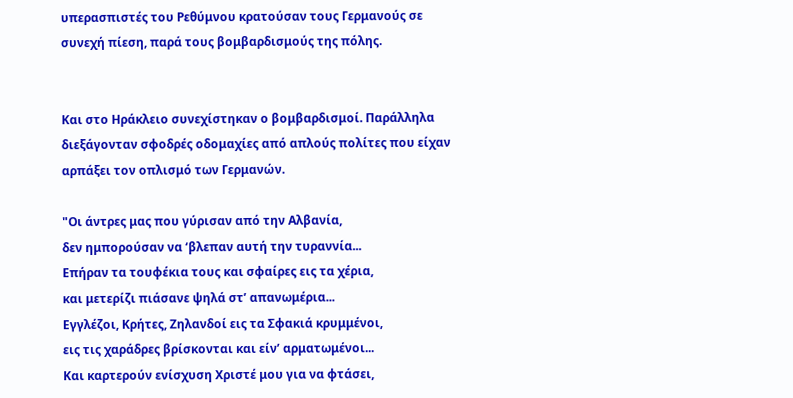υπερασπιστές του Ρεθύμνου κρατούσαν τους Γερμανούς σε συνεχή πίεση, παρά τους βομβαρδισμούς της πόλης.


Και στο Ηράκλειο συνεχίστηκαν ο βομβαρδισμοί. Παράλληλα διεξάγονταν σφοδρές οδομαχίες από απλούς πολίτες που είχαν αρπάξει τον οπλισμό των Γερμανών.

"Οι άντρες μας που γύρισαν από την Αλβανία,
δεν ημπορούσαν να ‘βλεπαν αυτή την τυραννία...
Επήραν τα τουφέκια τους και σφαίρες εις τα χέρια,
και μετερίζι πιάσανε ψηλά στ’ απανωμέρια...
Εγγλέζοι, Κρήτες, Ζηλανδοί εις τα Σφακιά κρυμμένοι,
εις τις χαράδρες βρίσκονται και είν’ αρματωμένοι...
Και καρτερούν ενίσχυση Χριστέ μου για να φτάσει,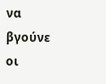να βγούνε οι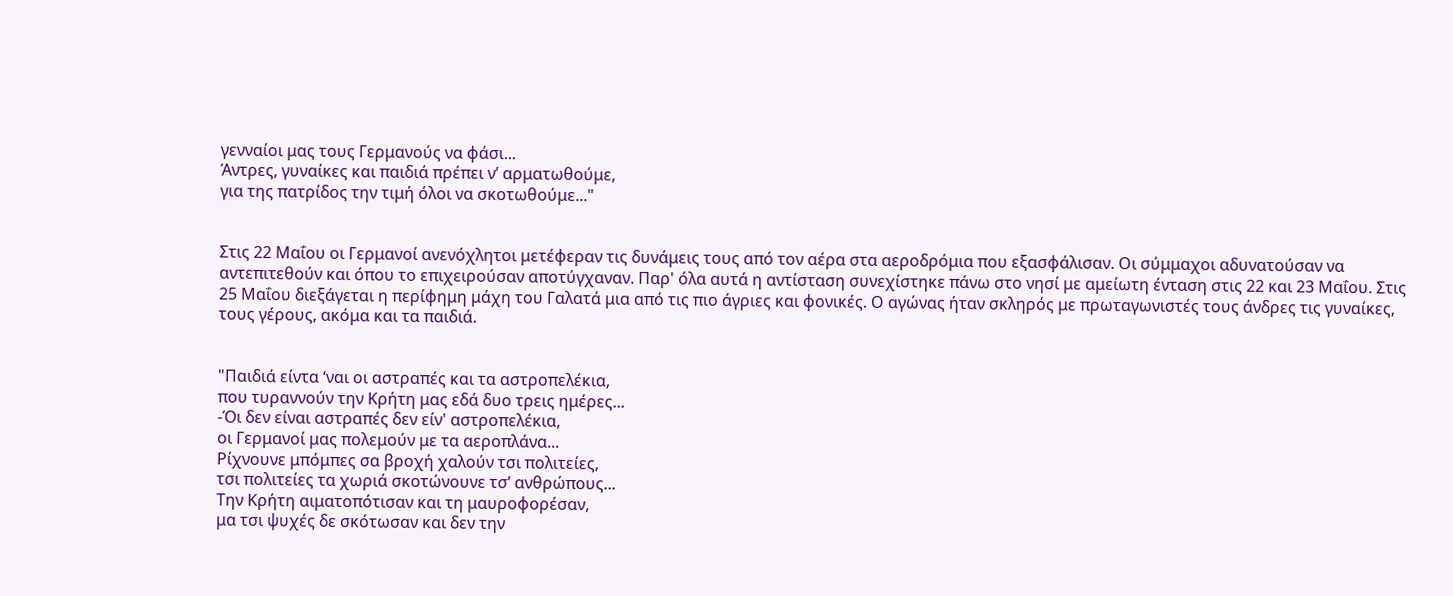γενναίοι μας τους Γερμανούς να φάσι...
Άντρες, γυναίκες και παιδιά πρέπει ν’ αρματωθούμε,
για της πατρίδος την τιμή όλοι να σκοτωθούμε..."


Στις 22 Μαΐου οι Γερμανοί ανενόχλητοι μετέφεραν τις δυνάμεις τους από τον αέρα στα αεροδρόμια που εξασφάλισαν. Οι σύμμαχοι αδυνατούσαν να αντεπιτεθούν και όπου το επιχειρούσαν αποτύγχαναν. Παρ' όλα αυτά η αντίσταση συνεχίστηκε πάνω στο νησί με αμείωτη ένταση στις 22 και 23 Μαΐου. Στις 25 Μαΐου διεξάγεται η περίφημη μάχη του Γαλατά μια από τις πιο άγριες και φονικές. Ο αγώνας ήταν σκληρός με πρωταγωνιστές τους άνδρες τις γυναίκες, τους γέρους, ακόμα και τα παιδιά.


"Παιδιά είντα ‘ναι οι αστραπές και τα αστροπελέκια,
που τυραννούν την Κρήτη μας εδά δυο τρεις ημέρες...
-Όι δεν είναι αστραπές δεν είν' αστροπελέκια,
οι Γερμανοί μας πολεμούν με τα αεροπλάνα...
Ρίχνουνε μπόμπες σα βροχή χαλούν τσι πολιτείες,
τσι πολιτείες τα χωριά σκοτώνουνε τσ’ ανθρώπους...
Την Κρήτη αιματοπότισαν και τη μαυροφορέσαν,
μα τσι ψυχές δε σκότωσαν και δεν την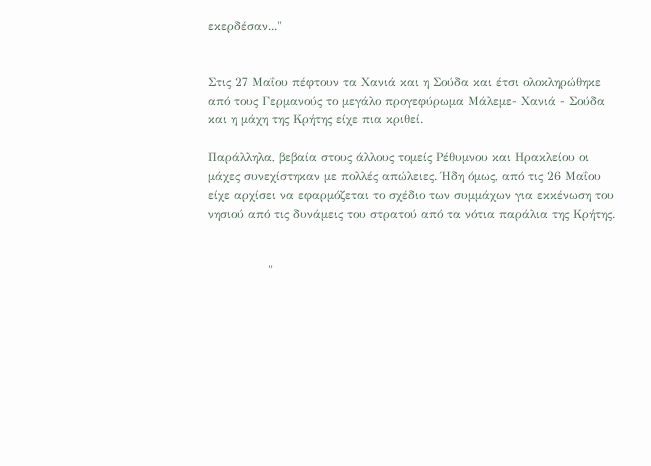εκερδέσαν..."


Στις 27 Μαΐου πέφτουν τα Χανιά και η Σούδα και έτσι ολοκληρώθηκε από τους Γερμανούς το μεγάλο προγεφύρωμα Μάλεμε- Χανιά - Σούδα και η μάχη της Κρήτης είχε πια κριθεί.

Παράλληλα, βεβαία στους άλλους τομείς Ρέθυμνου και Ηρακλείου οι μάχες συνεχίστηκαν με πολλές απώλειες. Ήδη όμως, από τις 26 Μαΐου είχε αρχίσει να εφαρμόζεται το σχέδιο των συμμάχων για εκκένωση του νησιού από τις δυνάμεις του στρατού από τα νότια παράλια της Κρήτης.


               "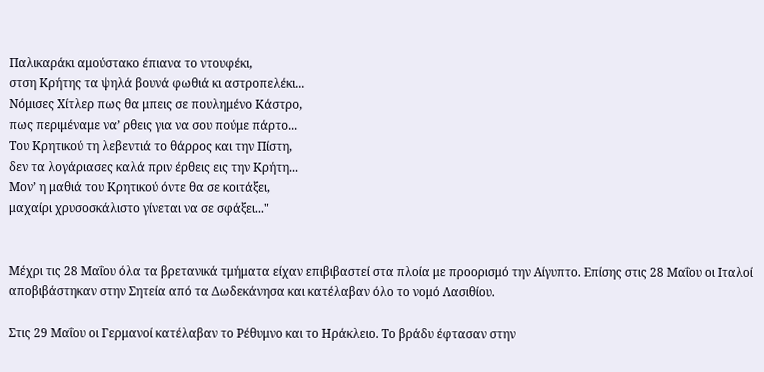Παλικαράκι αμούστακο έπιανα το ντουφέκι,
στση Κρήτης τα ψηλά βουνά φωθιά κι αστροπελέκι...
Νόμισες Χίτλερ πως θα μπεις σε πουλημένο Κάστρο,
πως περιμέναμε να’ ρθεις για να σου πούμε πάρτο...
Του Κρητικού τη λεβεντιά το θάρρος και την Πίστη,
δεν τα λογάριασες καλά πριν έρθεις εις την Κρήτη...
Μον’ η μαθιά του Κρητικού όντε θα σε κοιτάξει,
μαχαίρι χρυσοσκάλιστο γίνεται να σε σφάξει..."


Μέχρι τις 28 Μαΐου όλα τα βρετανικά τμήματα είχαν επιβιβαστεί στα πλοία με προορισμό την Αίγυπτο. Επίσης στις 28 Μαΐου οι Ιταλοί αποβιβάστηκαν στην Σητεία από τα Δωδεκάνησα και κατέλαβαν όλο το νομό Λασιθίου.

Στις 29 Μαΐου οι Γερμανοί κατέλαβαν το Ρέθυμνο και το Ηράκλειο. Το βράδυ έφτασαν στην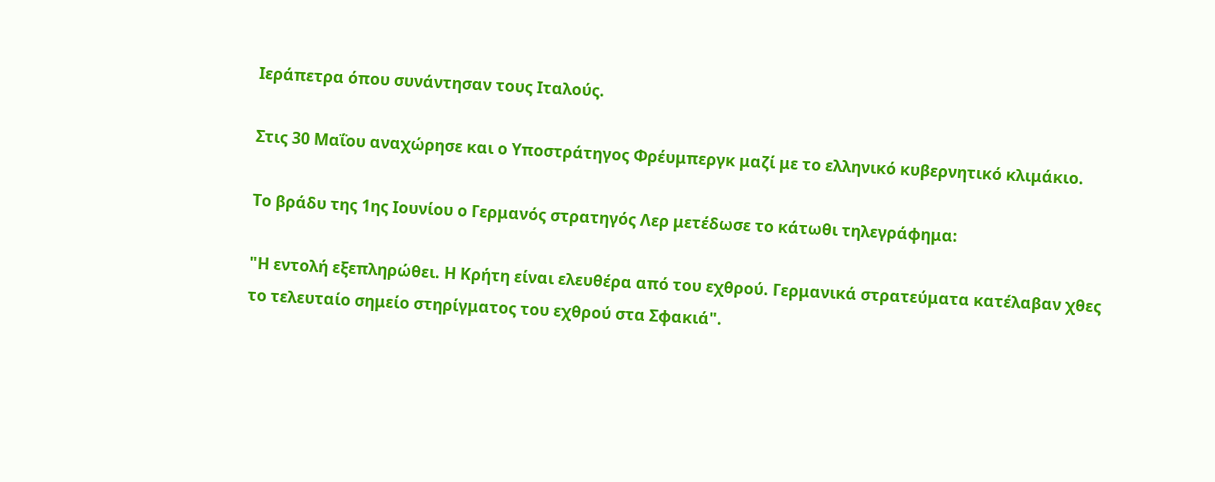Ιεράπετρα όπου συνάντησαν τους Ιταλούς.

Στις 30 Μαΐου αναχώρησε και ο Υποστράτηγος Φρέυμπεργκ μαζί με το ελληνικό κυβερνητικό κλιμάκιο.

Το βράδυ της 1ης Ιουνίου ο Γερμανός στρατηγός Λερ μετέδωσε το κάτωθι τηλεγράφημα:

"Η εντολή εξεπληρώθει. Η Κρήτη είναι ελευθέρα από του εχθρού. Γερμανικά στρατεύματα κατέλαβαν χθες το τελευταίο σημείο στηρίγματος του εχθρού στα Σφακιά".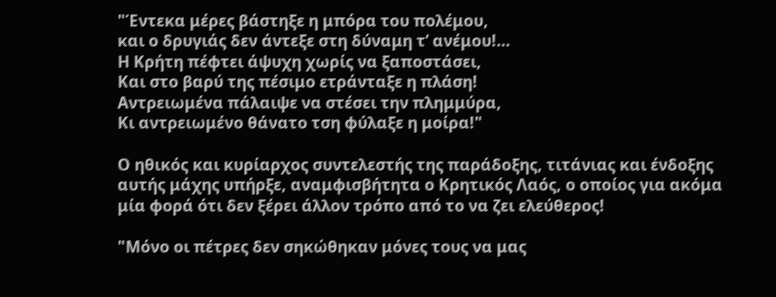"Έντεκα μέρες βάστηξε η μπόρα του πολέμου,
και ο δρυγιάς δεν άντεξε στη δύναμη τ’ ανέμου!…
Η Κρήτη πέφτει άψυχη χωρίς να ξαποστάσει,
Και στο βαρύ της πέσιμο ετράνταξε η πλάση!
Αντρειωμένα πάλαιψε να στέσει την πλημμύρα,
Κι αντρειωμένο θάνατο τση φύλαξε η μοίρα!"

Ο ηθικός και κυρίαρχος συντελεστής της παράδοξης, τιτάνιας και ένδοξης αυτής μάχης υπήρξε, αναμφισβήτητα ο Κρητικός Λαός, ο οποίος για ακόμα μία φορά ότι δεν ξέρει άλλον τρόπο από το να ζει ελεύθερος!

"Μόνο οι πέτρες δεν σηκώθηκαν μόνες τους να μας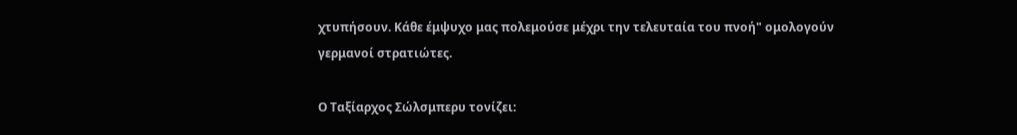χτυπήσουν. Κάθε έμψυχο μας πολεμούσε μέχρι την τελευταία του πνοή" ομολογούν γερμανοί στρατιώτες.

Ο Ταξίαρχος Σώλσμπερυ τονίζει: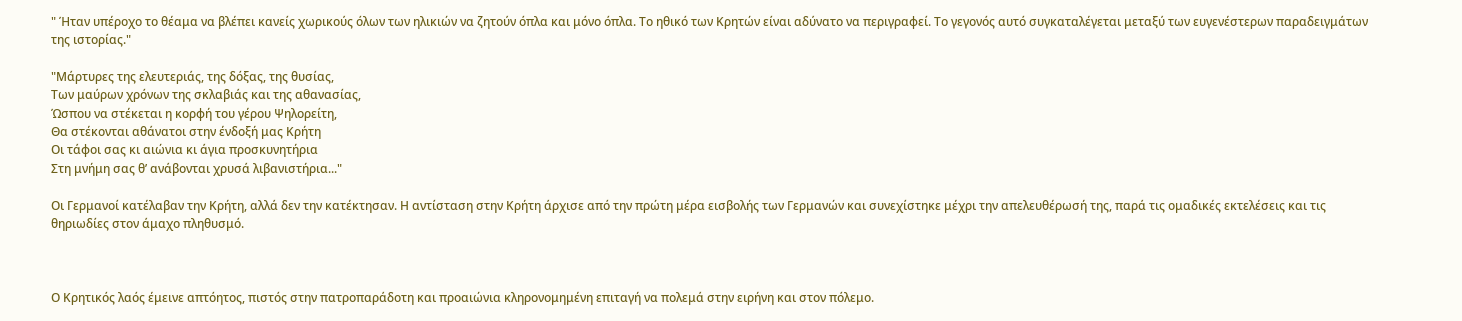" Ήταν υπέροχο το θέαμα να βλέπει κανείς χωρικούς όλων των ηλικιών να ζητούν όπλα και μόνο όπλα. Το ηθικό των Κρητών είναι αδύνατο να περιγραφεί. Το γεγονός αυτό συγκαταλέγεται μεταξύ των ευγενέστερων παραδειγμάτων της ιστορίας."

"Μάρτυρες της ελευτεριάς, της δόξας, της θυσίας,
Των μαύρων χρόνων της σκλαβιάς και της αθανασίας,
Ώσπου να στέκεται η κορφή του γέρου Ψηλορείτη,
Θα στέκονται αθάνατοι στην ένδοξή μας Κρήτη
Οι τάφοι σας κι αιώνια κι άγια προσκυνητήρια
Στη μνήμη σας θ’ ανάβονται χρυσά λιβανιστήρια..."

Οι Γερμανοί κατέλαβαν την Κρήτη, αλλά δεν την κατέκτησαν. Η αντίσταση στην Κρήτη άρχισε από την πρώτη μέρα εισβολής των Γερμανών και συνεχίστηκε μέχρι την απελευθέρωσή της, παρά τις ομαδικές εκτελέσεις και τις θηριωδίες στον άμαχο πληθυσμό.



Ο Κρητικός λαός έμεινε απτόητος, πιστός στην πατροπαράδοτη και προαιώνια κληρονομημένη επιταγή να πολεμά στην ειρήνη και στον πόλεμο.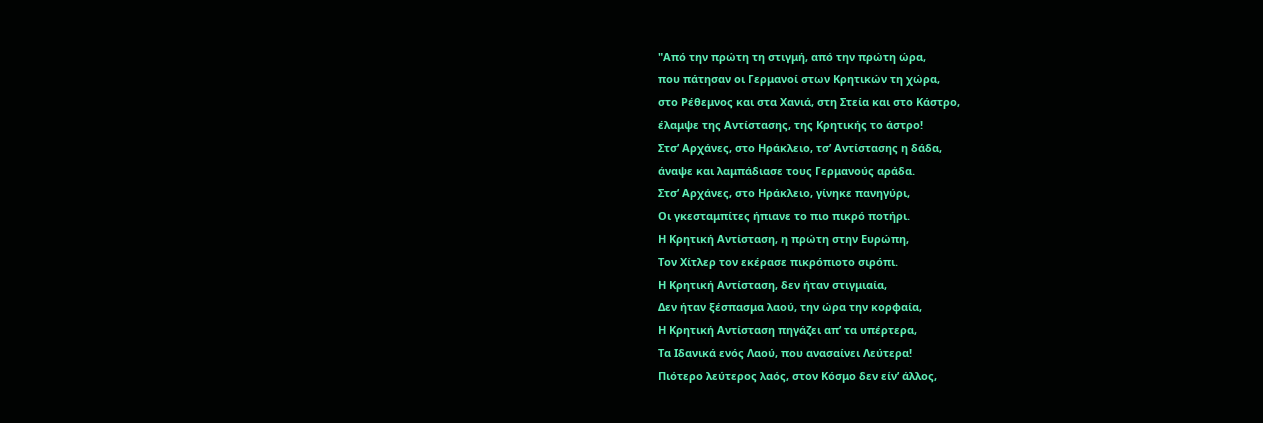"Από την πρώτη τη στιγμή, από την πρώτη ώρα,
που πάτησαν οι Γερμανοί στων Κρητικών τη χώρα,
στο Ρέθεμνος και στα Χανιά, στη Στεία και στο Κάστρο,
έλαμψε της Αντίστασης, της Κρητικής το άστρο!
Στσ’ Αρχάνες, στο Ηράκλειο, τσ’ Αντίστασης η δάδα,
άναψε και λαμπάδιασε τους Γερμανούς αράδα.
Στσ’ Αρχάνες, στο Ηράκλειο, γίνηκε πανηγύρι,
Οι γκεσταμπίτες ήπιανε το πιο πικρό ποτήρι.
Η Κρητική Αντίσταση, η πρώτη στην Ευρώπη,
Τον Χίτλερ τον εκέρασε πικρόπιοτο σιρόπι.
Η Κρητική Αντίσταση, δεν ήταν στιγμιαία,
Δεν ήταν ξέσπασμα λαού, την ώρα την κορφαία,
Η Κρητική Αντίσταση πηγάζει απ’ τα υπέρτερα,
Τα Ιδανικά ενός Λαού, που ανασαίνει Λεύτερα!
Πιότερο λεύτερος λαός, στον Κόσμο δεν είν’ άλλος,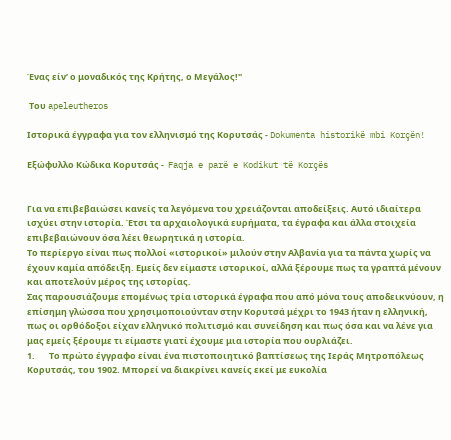Ένας είν’ ο μοναδικός της Κρήτης, ο Μεγάλος!"

 Του apeleutheros

Ιστορικά έγγραφα για τον ελληνισμό της Κορυτσάς - Dokumenta historikë mbi Korçën!

Εξώφυλλο Κώδικα Κορυτσάς -  Faqja e parë e Kodikut të Korçës


Για να επιβεβαιώσει κανείς τα λεγόμενα του χρειάζονται αποδείξεις. Αυτό ιδιαίτερα ισχύει στην ιστορία. Έτσι τα αρχαιολογικά ευρήματα, τα έγραφα και άλλα στοιχεία επιβεβαιώνουν όσα λέει θεωρητικά η ιστορία.
Το περίεργο είναι πως πολλοί «ιστορικοί» μιλούν στην Αλβανία για τα πάντα χωρίς να έχουν καμία απόδειξη. Εμείς δεν είμαστε ιστορικοί, αλλά ξέρουμε πως τα γραπτά μένουν και αποτελούν μέρος της ιστορίας.
Σας παρουσιάζουμε επομένως τρία ιστορικά έγραφα που από μόνα τους αποδεικνύουν, η επίσημη γλώσσα που χρησιμοποιούνταν στην Κορυτσά μέχρι το 1943 ήταν η ελληνική, πως οι ορθόδοξοι είχαν ελληνικό πολιτισμό και συνείδηση και πως όσα και να λένε για μας εμείς ξέρουμε τι είμαστε γιατί έχουμε μια ιστορία που ουρλιάζει.
1.       Το πρώτο έγγραφο είναι ένα πιστοποιητικό βαπτίσεως της Ιεράς Μητροπόλεως Κορυτσάς, του 1902. Μπορεί να διακρίνει κανείς εκεί με ευκολία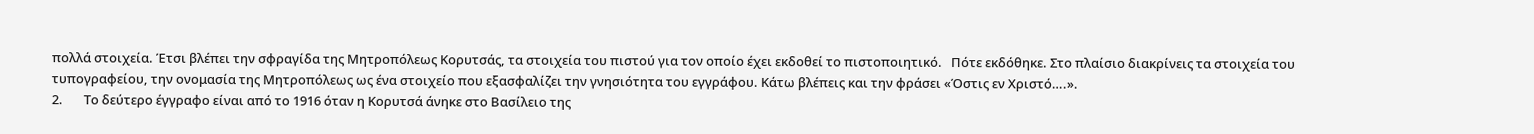πολλά στοιχεία. Έτσι βλέπει την σφραγίδα της Μητροπόλεως Κορυτσάς, τα στοιχεία του πιστού για τον οποίο έχει εκδοθεί το πιστοποιητικό.   Πότε εκδόθηκε. Στο πλαίσιο διακρίνεις τα στοιχεία του τυπογραφείου, την ονομασία της Μητροπόλεως ως ένα στοιχείο που εξασφαλίζει την γνησιότητα του εγγράφου. Κάτω βλέπεις και την φράσει «Όστις εν Χριστό….».
2.       Το δεύτερο έγγραφο είναι από το 1916 όταν η Κορυτσά άνηκε στο Βασίλειο της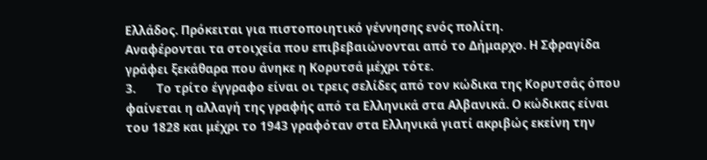Ελλάδος. Πρόκειται για πιστοποιητικό γέννησης ενός πολίτη.
Αναφέρονται τα στοιχεία που επιβεβαιώνονται από το Δήμαρχο. Η Σφραγίδα γράφει ξεκάθαρα που άνηκε η Κορυτσά μέχρι τότε.
3.       Το τρίτο έγγραφο είναι οι τρεις σελίδες από τον κώδικα της Κορυτσάς όπου φαίνεται η αλλαγή της γραφής από τα Ελληνικά στα Αλβανικά. Ο κώδικας είναι του 1828 και μέχρι το 1943 γραφόταν στα Ελληνικά γιατί ακριβώς εκείνη την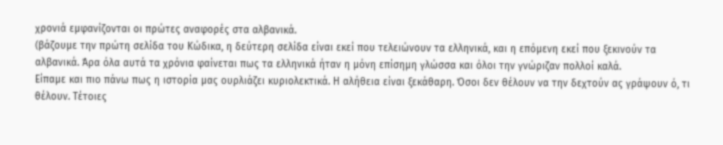χρονιά εμφανίζονται οι πρώτες αναφορές στα αλβανικά.
(βάζουμε την πρώτη σελίδα του Κώδικα, η δεύτερη σελίδα είναι εκεί που τελειώνουν τα ελληνικά, και η επόμενη εκεί που ξεκινούν τα αλβανικά. Άρα όλα αυτά τα χρόνια φαίνεται πως τα ελληνικά ήταν η μόνη επίσημη γλώσσα και όλοι την γνώριζαν πολλοί καλά.
Είπαμε και πιο πάνω πως η ιστορία μας ουρλιάζει κυριολεκτικά. Η αλήθεια είναι ξεκάθαρη. Όσοι δεν θέλουν να την δεχτούν ας γράψουν ό, τι θέλουν. Τέτοιες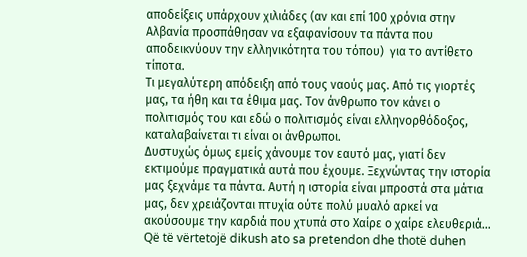αποδείξεις υπάρχουν χιλιάδες (αν και επί 100 χρόνια στην Αλβανία προσπάθησαν να εξαφανίσουν τα πάντα που αποδεικνύουν την ελληνικότητα του τόπου)  για το αντίθετο τίποτα.
Τι μεγαλύτερη απόδειξη από τους ναούς μας. Από τις γιορτές μας, τα ήθη και τα έθιμα μας. Τον άνθρωπο τον κάνει ο πολιτισμός του και εδώ ο πολιτισμός είναι ελληνορθόδοξος, καταλαβαίνεται τι είναι οι άνθρωποι.
Δυστυχώς όμως εμείς χάνουμε τον εαυτό μας, γιατί δεν εκτιμούμε πραγματικά αυτά που έχουμε. Ξεχνώντας την ιστορία μας ξεχνάμε τα πάντα. Αυτή η ιστορία είναι μπροστά στα μάτια μας, δεν χρειάζονται πτυχία ούτε πολύ μυαλό αρκεί να ακούσουμε την καρδιά που χτυπά στο Χαίρε ο χαίρε ελευθεριά…
Që të vërtetojë dikush ato sa pretendon dhe thotë duhen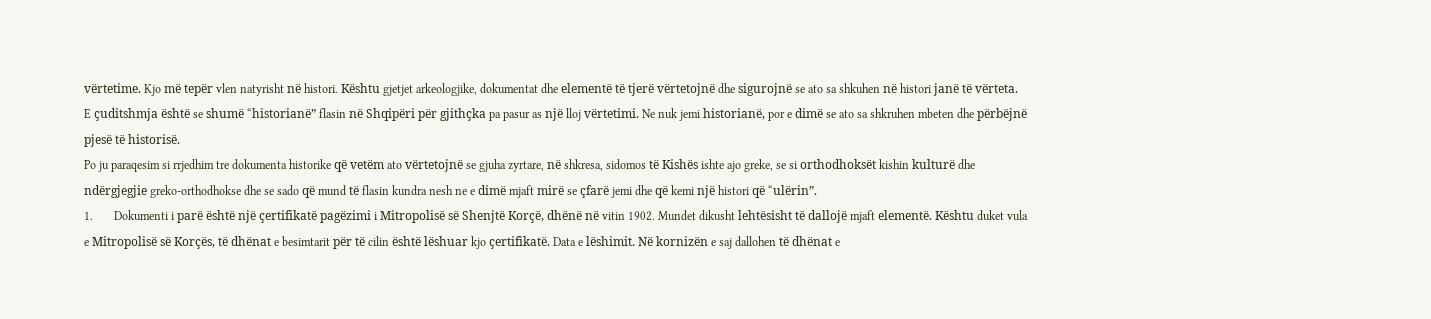vërtetime. Kjo më tepër vlen natyrisht në histori. Kështu gjetjet arkeologjike, dokumentat dhe elementë të tjerë vërtetojnë dhe sigurojnë se ato sa shkuhen në histori janë të vërteta.
E çuditshmja është se shumë “historianë” flasin në Shqipëri për gjithçka pa pasur as një lloj vërtetimi. Ne nuk jemi historianë, por e dimë se ato sa shkruhen mbeten dhe përbëjnë pjesë të historisë.
Po ju paraqesim si rrjedhim tre dokumenta historike që vetëm ato vërtetojnë se gjuha zyrtare, në shkresa, sidomos të Kishës ishte ajo greke, se si orthodhoksët kishin kulturë dhe ndërgjegjie greko-orthodhokse dhe se sado që mund të flasin kundra nesh ne e dimë mjaft mirë se çfarë jemi dhe që kemi një histori që “ulërin”.
1.       Dokumenti i parë është një çertifikatë pagëzimi i Mitropolisë së Shenjtë Korçë, dhënë në vitin 1902. Mundet dikusht lehtësisht të dallojë mjaft elementë. Kështu duket vula e Mitropolisë së Korçës, të dhënat e besimtarit për të cilin është lëshuar kjo çertifikatë. Data e lëshimit. Në kornizën e saj dallohen të dhënat e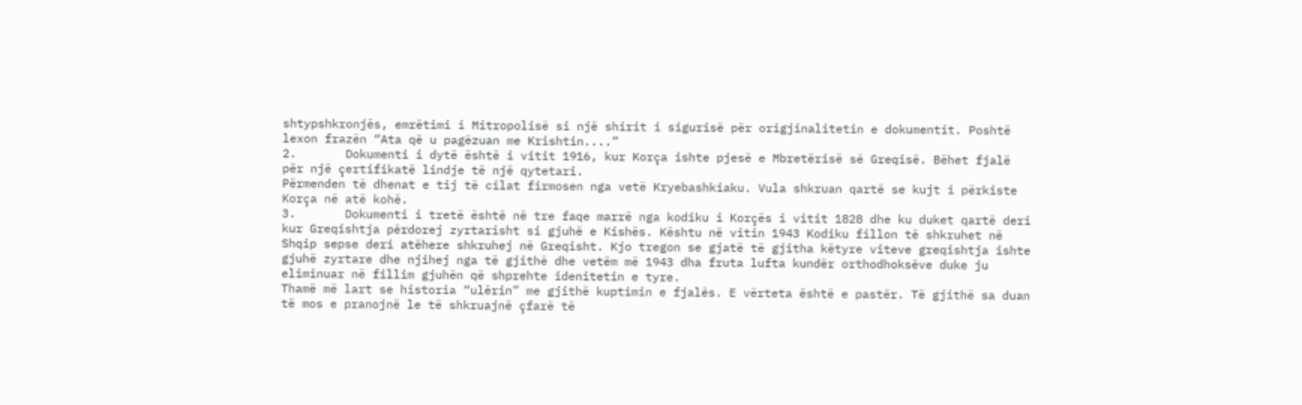shtypshkronjës, emrëtimi i Mitropolisë si një shirit i sigurisë për origjinalitetin e dokumentit. Poshtë lexon frazën “Ata që u pagëzuan me Krishtin....”
2.       Dokumenti i dytë është i vitit 1916, kur Korça ishte pjesë e Mbretërisë së Greqisë. Bëhet fjalë për një çertifikatë lindje të një qytetari.
Përmenden të dhenat e tij të cilat firmosen nga vetë Kryebashkiaku. Vula shkruan qartë se kujt i përkiste Korça në atë kohë.
3.       Dokumenti i tretë është në tre faqe marrë nga kodiku i Korçës i vitit 1828 dhe ku duket qartë deri kur Greqishtja përdorej zyrtarisht si gjuhë e Kishës. Kështu në vitin 1943 Kodiku fillon të shkruhet në Shqip sepse deri atëhere shkruhej në Greqisht. Kjo tregon se gjatë të gjitha këtyre viteve greqishtja ishte gjuhë zyrtare dhe njihej nga të gjithë dhe vetëm më 1943 dha fruta lufta kundër orthodhoksëve duke ju eliminuar në fillim gjuhën që shprehte idenitetin e tyre.
Thamë më lart se historia “ulërin” me gjithë kuptimin e fjalës. E vërteta është e pastër. Të gjithë sa duan të mos e pranojnë le të shkruajnë çfarë të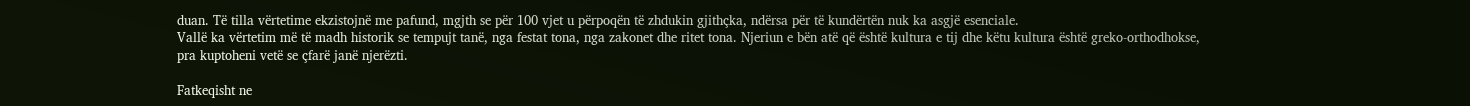duan. Të tilla vërtetime ekzistojnë me pafund, mgjth se për 100 vjet u përpoqën të zhdukin gjithçka, ndërsa për të kundërtën nuk ka asgjë esenciale.
Vallë ka vërtetim më të madh historik se tempujt tanë, nga festat tona, nga zakonet dhe ritet tona. Njeriun e bën atë që është kultura e tij dhe këtu kultura është greko-orthodhokse, pra kuptoheni vetë se çfarë janë njerëzti.

Fatkeqisht ne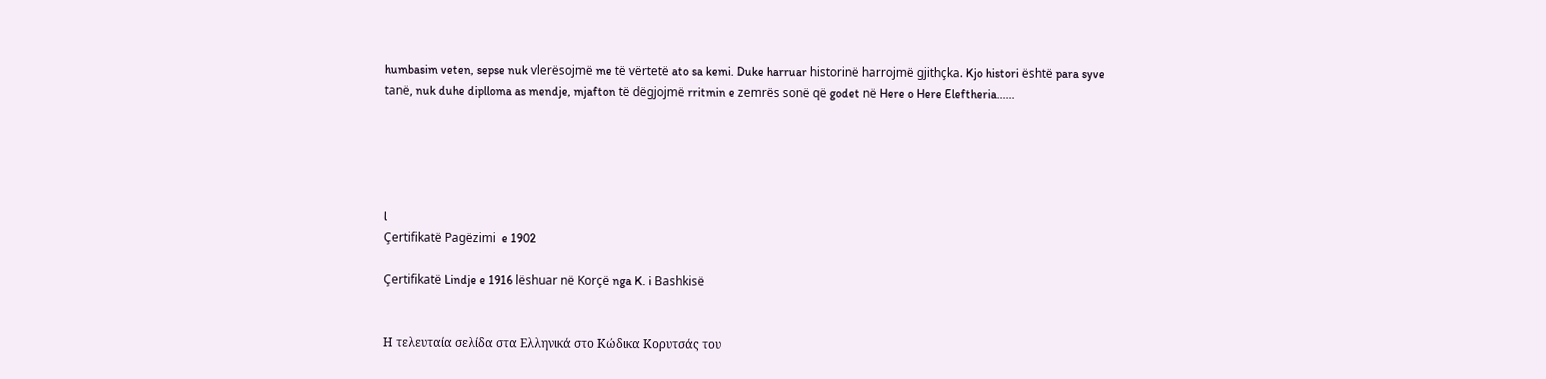humbasim veten, sepse nuk vlerësojmë me të vërtetë ato sa kemi. Duke harruar historinë harrojmë gjithçka. Kjo histori është para syve tanë, nuk duhe diplloma as mendje, mjafton të dëgjojmë rritmin e zemrës sonë që godet në Here o Here Eleftheria......





l
Çertifikatë Pagëzimi  e 1902

Çertifikatë Lindje e 1916 lëshuar në Korçë nga K. i Bashkisë


Η τελευταία σελίδα στα Ελληνικά στο Κώδικα Κορυτσάς του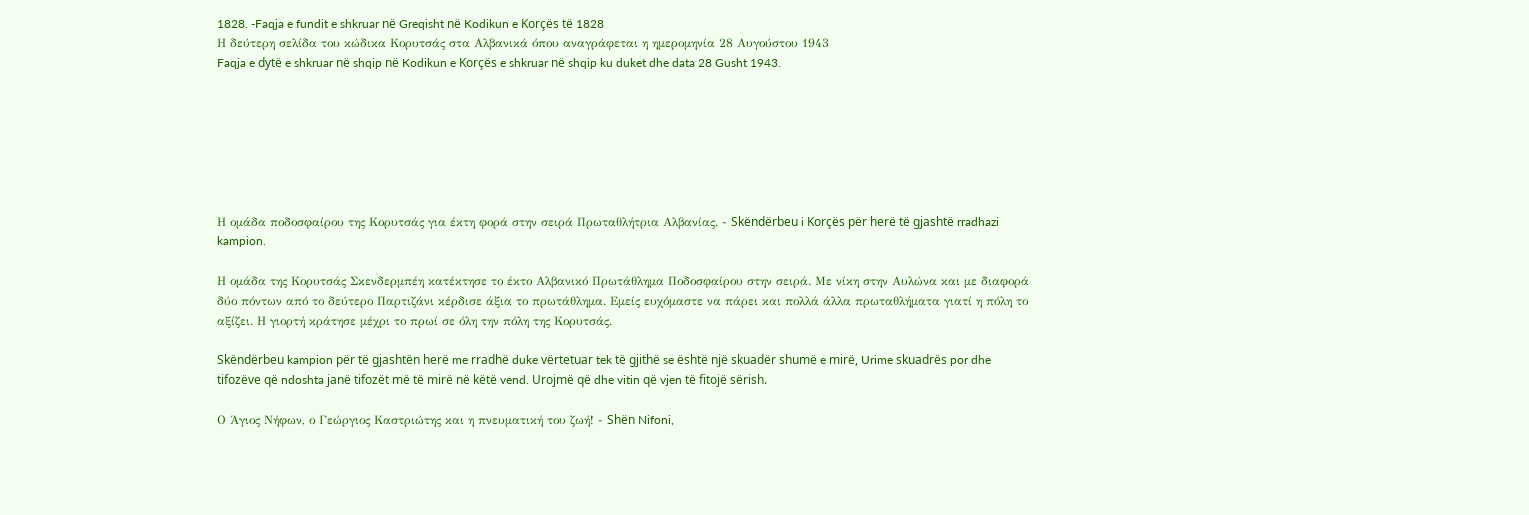1828. -Faqja e fundit e shkruar në Greqisht në Kodikun e Korçës të 1828
Η δεύτερη σελίδα του κώδικα Κορυτσάς στα Αλβανικά όπου αναγράφεται η ημερομηνία 28 Αυγούστου 1943
Faqja e dytë e shkruar në shqip në Kodikun e Korçës e shkruar në shqip ku duket dhe data 28 Gusht 1943.







Η ομάδα ποδοσφαίρου της Κορυτσάς για έκτη φορά στην σειρά Πρωταθλήτρια Αλβανίας. - Skëndërbeu i Korçës për herë të gjashtë rradhazi kampion.

Η ομάδα της Κορυτσάς Σκενδερμπέη κατέκτησε το έκτο Αλβανικό Πρωτάθλημα Ποδοσφαίρου στην σειρά. Με νίκη στην Αυλώνα και με διαφορά δύο πόντων από το δεύτερο Παρτιζάνι κέρδισε άξια το πρωτάθλημα. Εμείς ευχόμαστε να πάρει και πολλά άλλα πρωταθλήματα γιατί η πόλη το αξίζει. Η γιορτή κράτησε μέχρι το πρωί σε όλη την πόλη της Κορυτσάς.

Skëndërbeu kampion për të gjashtën herë me rradhë duke vërtetuar tek të gjithë se është një skuadër shumë e mirë, Urime skuadrës por dhe tifozëve që ndoshta janë tifozët më të mirë në këtë vend. Urojmë që dhe vitin që vjen të fitojë sërish.

Ο Άγιος Νήφων, ο Γεώργιος Καστριώτης και η πνευματική του ζωή! - Shën Nifoni,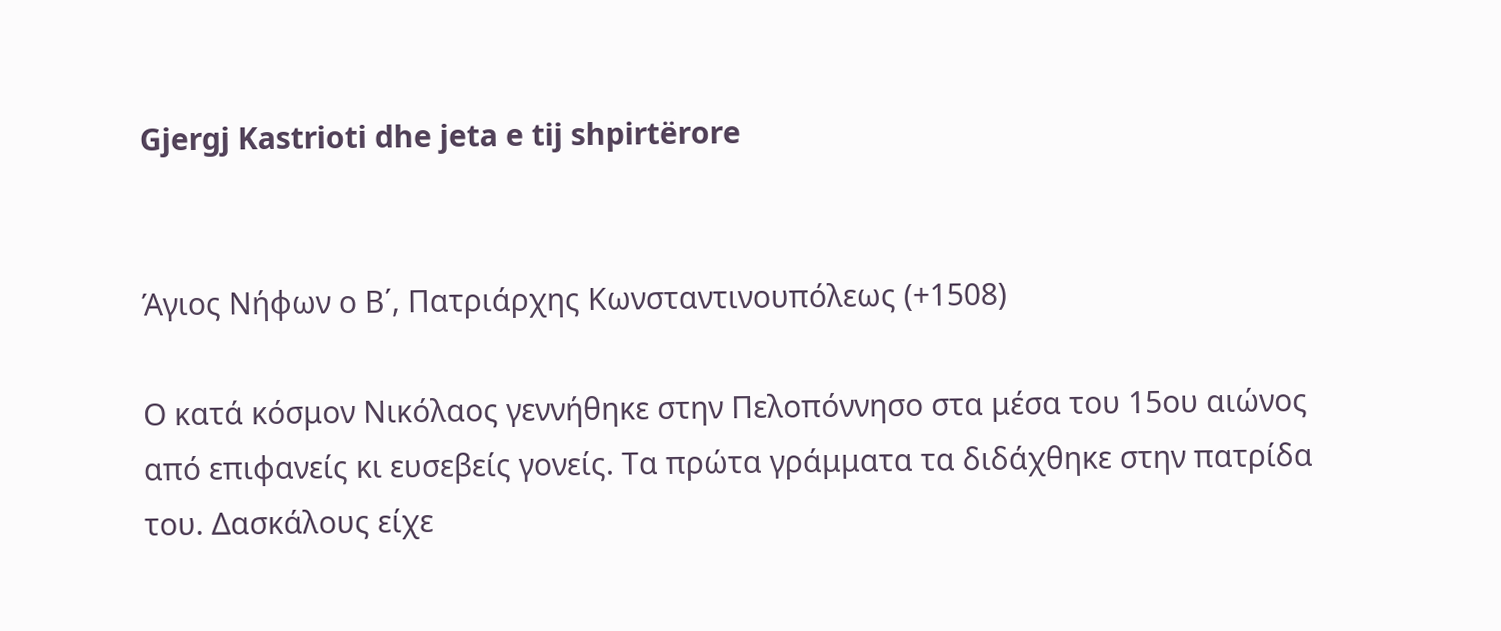Gjergj Kastrioti dhe jeta e tij shpirtërore


Άγιος Νήφων ο Β΄, Πατριάρχης Κωνσταντινουπόλεως (+1508)

Ο κατά κόσμον Νικόλαος γεννήθηκε στην Πελοπόννησο στα μέσα του 15ου αιώνος από επιφανείς κι ευσεβείς γονείς. Τα πρώτα γράμματα τα διδάχθηκε στην πατρίδα του. Δασκάλους είχε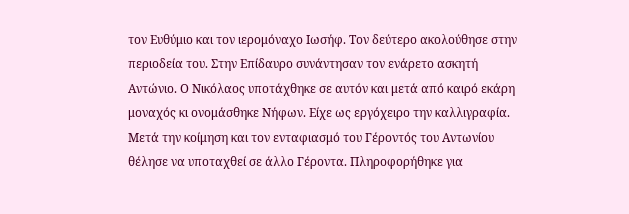τον Ευθύμιο και τον ιερομόναχο Ιωσήφ. Τον δεύτερο ακολούθησε στην περιοδεία του. Στην Επίδαυρο συνάντησαν τον ενάρετο ασκητή Αντώνιο. Ο Νικόλαος υποτάχθηκε σε αυτόν και μετά από καιρό εκάρη μοναχός κι ονομάσθηκε Νήφων. Είχε ως εργόχειρο την καλλιγραφία. Μετά την κοίμηση και τον ενταφιασμό του Γέροντός του Αντωνίου θέλησε να υποταχθεί σε άλλο Γέροντα. Πληροφορήθηκε για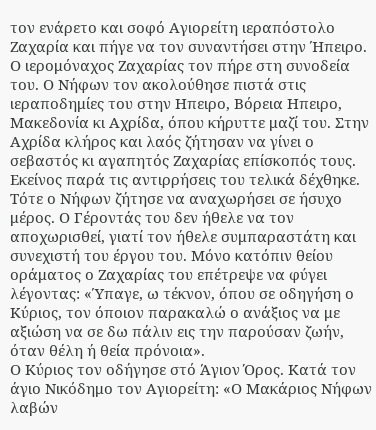τον ενάρετο και σοφό Αγιορείτη ιεραπόστολο Ζαχαρία και πήγε να τον συναντήσει στην Ήπειρο. Ο ιερομόναχος Ζαχαρίας τον πήρε στη συνοδεία του. Ο Νήφων τον ακολούθησε πιστά στις ιεραποδημίες του στην Ηπειρο, Βόρεια Ηπειρο, Μακεδονία κι Αχρίδα, όπου κήρυττε μαζί του. Στην Αχρίδα κλήρος και λαός ζήτησαν να γίνει ο σεβαστός κι αγαπητός Ζαχαρίας επίσκοπός τους. Εκείνος παρά τις αντιρρήσεις του τελικά δέχθηκε. Τότε ο Νήφων ζήτησε να αναχωρήσει σε ήσυχο μέρος. Ο Γέροντάς του δεν ήθελε να τον αποχωρισθεί, γιατί τον ήθελε συμπαραστάτη και συνεχιστή του έργου του. Μόνο κατόπιν θείου οράματος ο Ζαχαρίας του επέτρεψε να φύγει λέγοντας: «Ύπαγε, ω τέκνον, όπου σε οδηγήση ο Κύριος, τον όποιον παρακαλώ ο ανάξιος να με αξιώση να σε δω πάλιν εις την παρούσαν ζωήν, όταν θέλη ή θεία πρόνοια».
Ο Κύριος τον οδήγησε στό Άγιον Όρος. Κατά τον άγιο Νικόδημο τον Αγιορείτη: «Ο Μακάριος Νήφων λαβών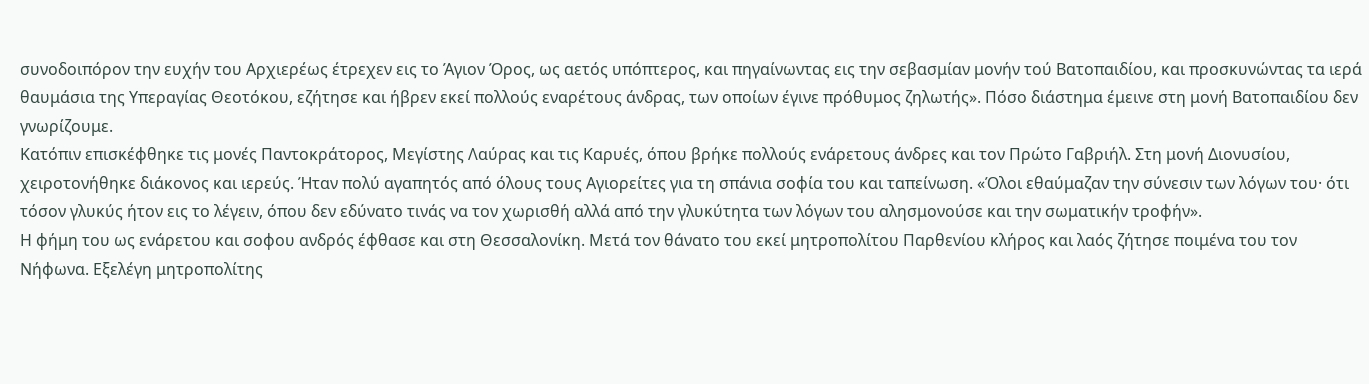συνοδοιπόρον την ευχήν του Αρχιερέως έτρεχεν εις το Άγιον Όρος, ως αετός υπόπτερος, και πηγαίνωντας εις την σεβασμίαν μονήν τού Βατοπαιδίου, και προσκυνώντας τα ιερά θαυμάσια της Υπεραγίας Θεοτόκου, εζήτησε και ήβρεν εκεί πολλούς εναρέτους άνδρας, των οποίων έγινε πρόθυμος ζηλωτής». Πόσο διάστημα έμεινε στη μονή Βατοπαιδίου δεν γνωρίζουμε.
Κατόπιν επισκέφθηκε τις μονές Παντοκράτορος, Μεγίστης Λαύρας και τις Καρυές, όπου βρήκε πολλούς ενάρετους άνδρες και τον Πρώτο Γαβριήλ. Στη μονή Διονυσίου, χειροτονήθηκε διάκονος και ιερεύς. Ήταν πολύ αγαπητός από όλους τους Αγιορείτες για τη σπάνια σοφία του και ταπείνωση. «Όλοι εθαύμαζαν την σύνεσιν των λόγων του· ότι τόσον γλυκύς ήτον εις το λέγειν, όπου δεν εδύνατο τινάς να τον χωρισθή αλλά από την γλυκύτητα των λόγων του αλησμονούσε και την σωματικήν τροφήν».
Η φήμη του ως ενάρετου και σοφου ανδρός έφθασε και στη Θεσσαλονίκη. Μετά τον θάνατο του εκεί μητροπολίτου Παρθενίου κλήρος και λαός ζήτησε ποιμένα του τον Νήφωνα. Εξελέγη μητροπολίτης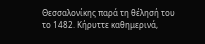Θεσσαλονίκης παρά τη θέλησή του το 1482. Κήρυττε καθημερινά,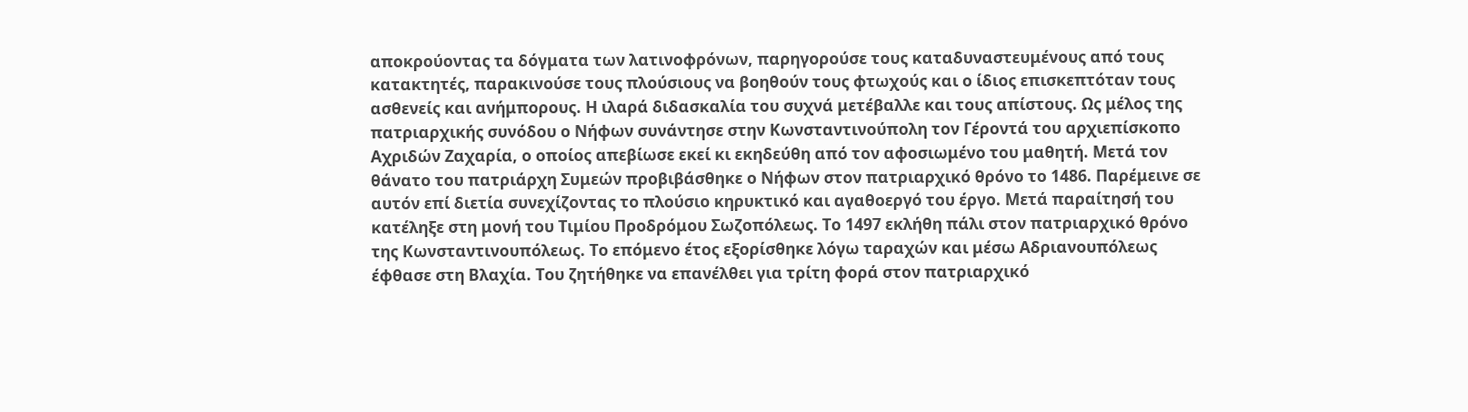αποκρούοντας τα δόγματα των λατινοφρόνων, παρηγορούσε τους καταδυναστευμένους από τους κατακτητές, παρακινούσε τους πλούσιους να βοηθούν τους φτωχούς και ο ίδιος επισκεπτόταν τους ασθενείς και ανήμπορους. Η ιλαρά διδασκαλία του συχνά μετέβαλλε και τους απίστους. Ως μέλος της πατριαρχικής συνόδου ο Νήφων συνάντησε στην Κωνσταντινούπολη τον Γέροντά του αρχιεπίσκοπο Αχριδών Ζαχαρία, ο οποίος απεβίωσε εκεί κι εκηδεύθη από τον αφοσιωμένο του μαθητή. Μετά τον θάνατο του πατριάρχη Συμεών προβιβάσθηκε ο Νήφων στον πατριαρχικό θρόνο το 1486. Παρέμεινε σε αυτόν επί διετία συνεχίζοντας το πλούσιο κηρυκτικό και αγαθοεργό του έργο. Μετά παραίτησή του κατέληξε στη μονή του Τιμίου Προδρόμου Σωζοπόλεως. Το 1497 εκλήθη πάλι στον πατριαρχικό θρόνο της Κωνσταντινουπόλεως. Το επόμενο έτος εξορίσθηκε λόγω ταραχών και μέσω Αδριανουπόλεως έφθασε στη Βλαχία. Του ζητήθηκε να επανέλθει για τρίτη φορά στον πατριαρχικό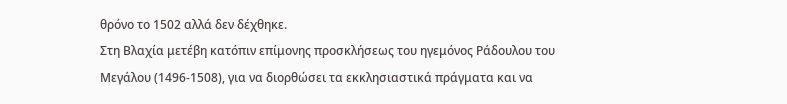θρόνο το 1502 αλλά δεν δέχθηκε.
Στη Βλαχία μετέβη κατόπιν επίμονης προσκλήσεως του ηγεμόνος Ράδουλου του Μεγάλου (1496-1508), για να διορθώσει τα εκκλησιαστικά πράγματα και να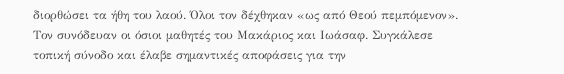διορθώσει τα ήθη του λαού. Όλοι τον δέχθηκαν «ως από Θεού πεμπόμενον». Τον συνόδευαν οι όσιοι μαθητές του Μακάριος και Ιωάσαφ. Συγκάλεσε τοπική σύνοδο και έλαβε σημαντικές αποφάσεις για την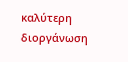καλύτερη διοργάνωση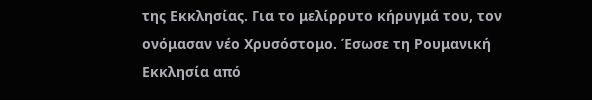της Εκκλησίας. Για το μελίρρυτο κήρυγμά του, τον ονόμασαν νέο Χρυσόστομο. Έσωσε τη Ρουμανική Εκκλησία από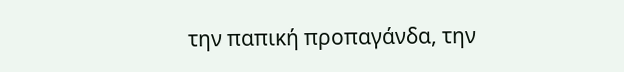την παπική προπαγάνδα, την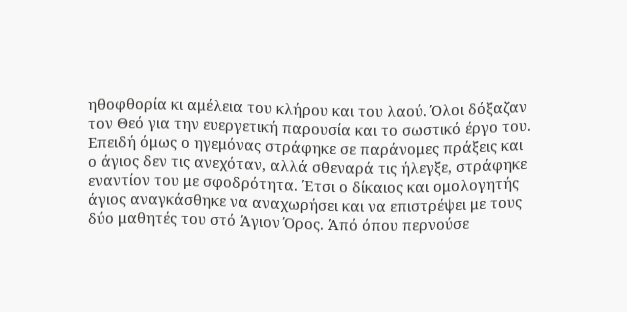ηθοφθορία κι αμέλεια του κλήρου και του λαού. Όλοι δόξαζαν τον Θεό για την ευεργετική παρουσία και το σωστικό έργο του. Επειδή όμως ο ηγεμόνας στράφηκε σε παράνομες πράξεις και ο άγιος δεν τις ανεχόταν, αλλά σθεναρά τις ήλεγξε, στράφηκε εναντίον του με σφοδρότητα. Έτσι ο δίκαιος και ομολογητής άγιος αναγκάσθηκε να αναχωρήσει και να επιστρέψει με τους δύο μαθητές του στό Άγιον Όρος. Άπό όπου περνούσε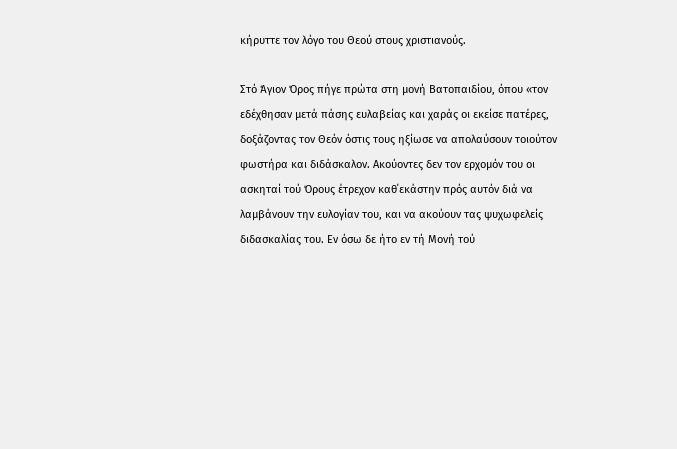κήρυττε τον λόγο του Θεού στους χριστιανούς.

Στό Άγιον Όρος πήγε πρώτα στη μονή Βατοπαιδίου, όπου «τον εδέχθησαν μετά πάσης ευλαβείας και χαράς οι εκείσε πατέρες, δοξάζοντας τον Θεόν όστις τους ηξίωσε να απολαύσουν τοιούτον φωστήρα και διδάσκαλον. Ακούοντες δεν τον ερχομόν του οι ασκηταί τού Όρους έτρεχον καθ΄εκάστην πρός αυτόν διά να λαμβάνουν την ευλογίαν του, και να ακούουν τας ψυχωφελείς διδασκαλίας του. Εν όσω δε ήτο εν τή Μονή τού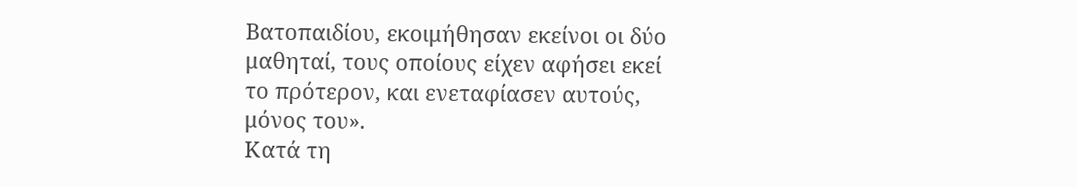Βατοπαιδίου, εκοιμήθησαν εκείνοι οι δύο μαθηταί, τους οποίους είχεν αφήσει εκεί το πρότερον, και ενεταφίασεν αυτούς, μόνος του».
Κατά τη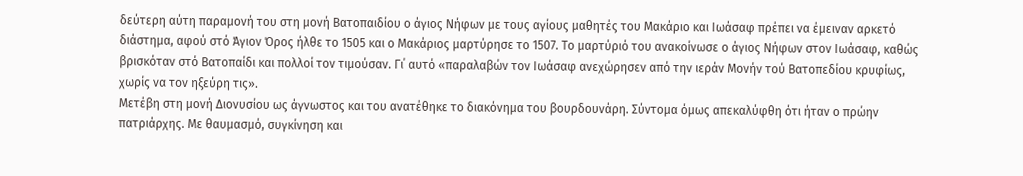δεύτερη αύτη παραμονή του στη μονή Βατοπαιδίου ο άγιος Νήφων με τους αγίους μαθητές του Μακάριο και Ιωάσαφ πρέπει να έμειναν αρκετό διάστημα, αφού στό Άγιον Όρος ήλθε το 1505 και ο Μακάριος μαρτύρησε το 1507. Το μαρτύριό του ανακοίνωσε ο άγιος Νήφων στον Ιωάσαφ, καθώς βρισκόταν στό Βατοπαίδι και πολλοί τον τιμούσαν. Γι΄ αυτό «παραλαβών τον Ιωάσαφ ανεχώρησεν από την ιεράν Μονήν τού Βατοπεδίου κρυφίως, χωρίς να τον ηξεύρη τις».
Μετέβη στη μονή Διονυσίου ως άγνωστος και του ανατέθηκε το διακόνημα του βουρδουνάρη. Σύντομα όμως απεκαλύφθη ότι ήταν ο πρώην πατριάρχης. Με θαυμασμό, συγκίνηση και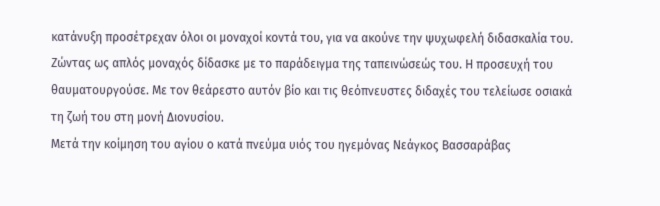κατάνυξη προσέτρεχαν όλοι οι μοναχοί κοντά του, για να ακούνε την ψυχωφελή διδασκαλία του. Ζώντας ως απλός μοναχός δίδασκε με το παράδειγμα της ταπεινώσεώς του. Η προσευχή του θαυματουργούσε. Με τον θεάρεστο αυτόν βίο και τις θεόπνευστες διδαχές του τελείωσε οσιακά τη ζωή του στη μονή Διονυσίου.
Μετά την κοίμηση του αγίου ο κατά πνεύμα υιός του ηγεμόνας Νεάγκος Βασσαράβας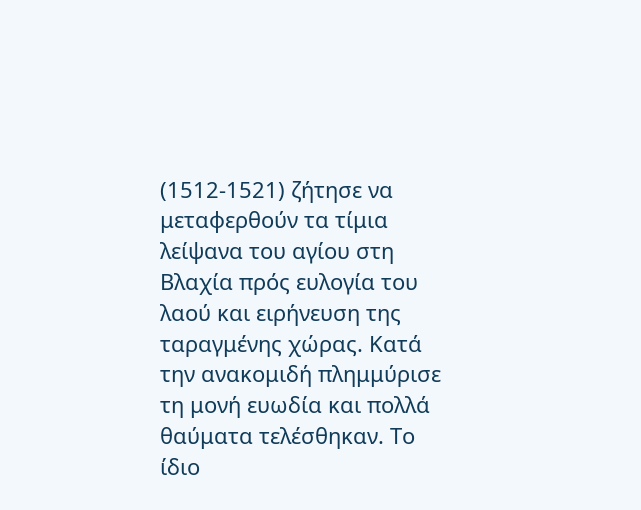(1512-1521) ζήτησε να μεταφερθούν τα τίμια λείψανα του αγίου στη Βλαχία πρός ευλογία του λαού και ειρήνευση της ταραγμένης χώρας. Κατά την ανακομιδή πλημμύρισε τη μονή ευωδία και πολλά θαύματα τελέσθηκαν. Το ίδιο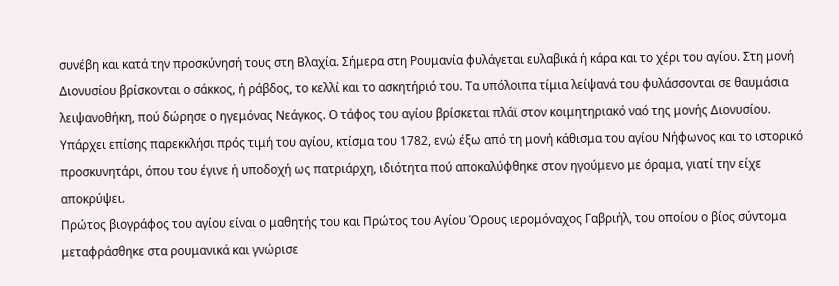συνέβη και κατά την προσκύνησή τους στη Βλαχία. Σήμερα στη Ρουμανία φυλάγεται ευλαβικά ή κάρα και το χέρι του αγίου. Στη μονή Διονυσίου βρίσκονται ο σάκκος, ή ράβδος, το κελλί και το ασκητήριό του. Τα υπόλοιπα τίμια λείψανά του φυλάσσονται σε θαυμάσια λειψανοθήκη, πού δώρησε ο ηγεμόνας Νεάγκος. Ο τάφος του αγίου βρίσκεται πλάϊ στον κοιμητηριακό ναό της μονής Διονυσίου. Υπάρχει επίσης παρεκκλήσι πρός τιμή του αγίου, κτίσμα του 1782, ενώ έξω από τη μονή κάθισμα του αγίου Νήφωνος και το ιστορικό προσκυνητάρι, όπου του έγινε ή υποδοχή ως πατριάρχη, ιδιότητα πού αποκαλύφθηκε στον ηγούμενο με όραμα, γιατί την είχε αποκρύψει.
Πρώτος βιογράφος του αγίου είναι ο μαθητής του και Πρώτος του Αγίου Όρους ιερομόναχος Γαβριήλ, του οποίου ο βίος σύντομα μεταφράσθηκε στα ρουμανικά και γνώρισε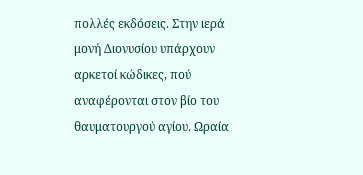πολλές εκδόσεις. Στην ιερά μονή Διονυσίου υπάρχουν αρκετοί κώδικες, πού αναφέρονται στον βίο του θαυματουργού αγίου. Ωραία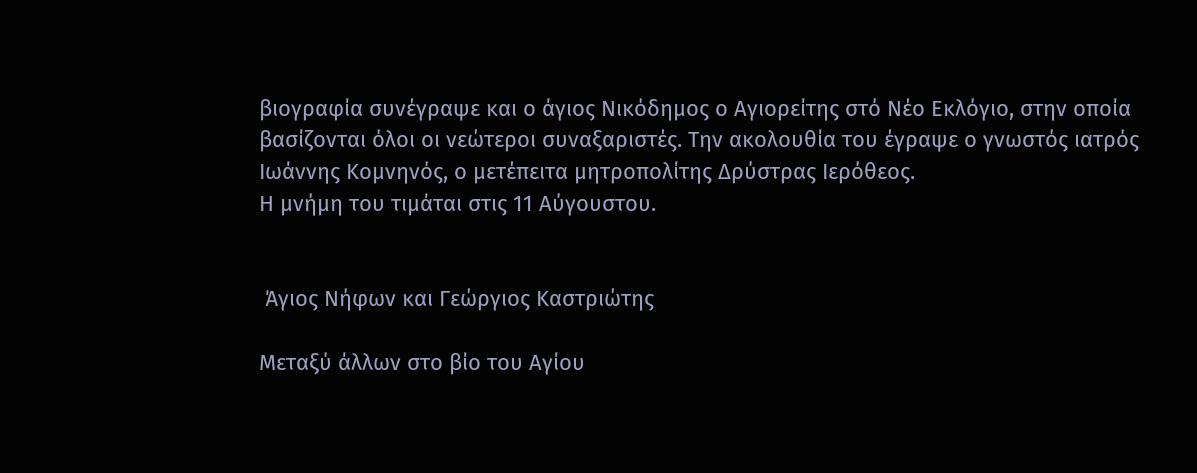βιογραφία συνέγραψε και ο άγιος Νικόδημος ο Αγιορείτης στό Νέο Εκλόγιο, στην οποία βασίζονται όλοι οι νεώτεροι συναξαριστές. Την ακολουθία του έγραψε ο γνωστός ιατρός Ιωάννης Κομνηνός, ο μετέπειτα μητροπολίτης Δρύστρας Ιερόθεος.
Η μνήμη του τιμάται στις 11 Αύγουστου.


 Άγιος Νήφων και Γεώργιος Καστριώτης

Μεταξύ άλλων στο βίο του Αγίου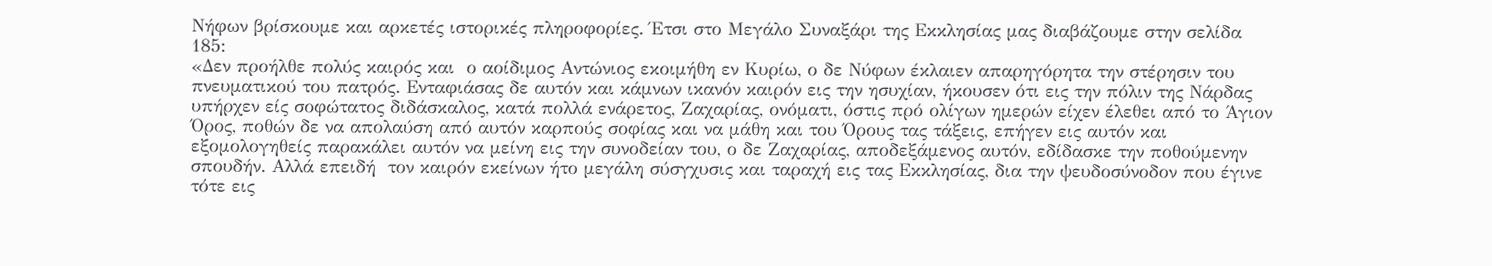Νήφων βρίσκουμε και αρκετές ιστορικές πληροφορίες. Έτσι στο Μεγάλο Συναξάρι της Εκκλησίας μας διαβάζουμε στην σελίδα  185:
«Δεν προήλθε πολύς καιρός και  ο αοίδιμος Αντώνιος εκοιμήθη εν Κυρίω, ο δε Νύφων έκλαιεν απαρηγόρητα την στέρησιν του πνευματικού του πατρός. Ενταφιάσας δε αυτόν και κάμνων ικανόν καιρόν εις την ησυχίαν, ήκουσεν ότι εις την πόλιν της Νάρδας υπήρχεν είς σοφώτατος διδάσκαλος, κατά πολλά ενάρετος, Ζαχαρίας, ονόματι, όστις πρό ολίγων ημερών είχεν έλεθει από το Άγιον Όρος, ποθών δε να απολαύση από αυτόν καρπούς σοφίας και να μάθη και του Όρους τας τάξεις, επήγεν εις αυτόν και εξομολογηθείς παρακάλει αυτόν να μείνη εις την συνοδείαν του, ο δε Ζαχαρίας, αποδεξάμενος αυτόν, εδίδασκε την ποθούμενην σπουδήν. Αλλά επειδή  τον καιρόν εκείνων ήτο μεγάλη σύσγχυσις και ταραχή εις τας Εκκλησίας, δια την ψευδοσύνοδον που έγινε τότε εις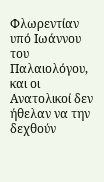Φλωρεντίαν υπό Ιωάννου του Παλαιολόγου, και οι Ανατολικοί δεν ήθελαν να την δεχθούν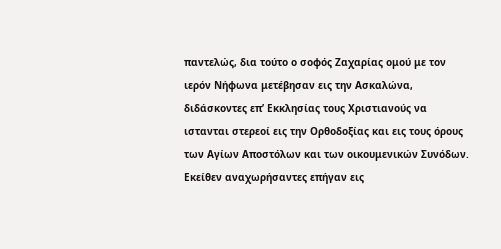παντελώς, δια τούτο ο σοφός Ζαχαρίας ομού με τον ιερόν Νήφωνα μετέβησαν εις την Ασκαλώνα, διδάσκοντες επ’ Εκκλησίας τους Χριστιανούς να ιστανται στερεοί εις την Ορθοδοξίας και εις τους όρους των Αγίων Αποστόλων και των οικουμενικών Συνόδων. Εκείθεν αναχωρήσαντες επήγαν εις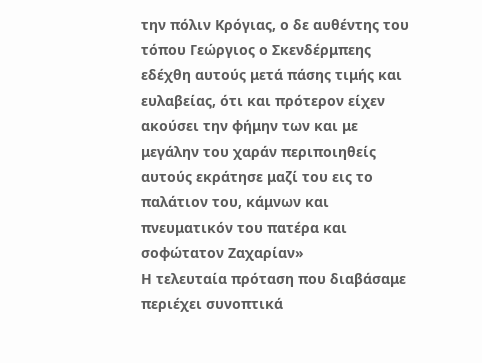την πόλιν Κρόγιας, ο δε αυθέντης του τόπου Γεώργιος ο Σκενδέρμπεης εδέχθη αυτούς μετά πάσης τιμής και ευλαβείας, ότι και πρότερον είχεν ακούσει την φήμην των και με μεγάλην του χαράν περιποιηθείς αυτούς εκράτησε μαζί του εις το παλάτιον του, κάμνων και πνευματικόν του πατέρα και σοφώτατον Ζαχαρίαν»
Η τελευταία πρόταση που διαβάσαμε περιέχει συνοπτικά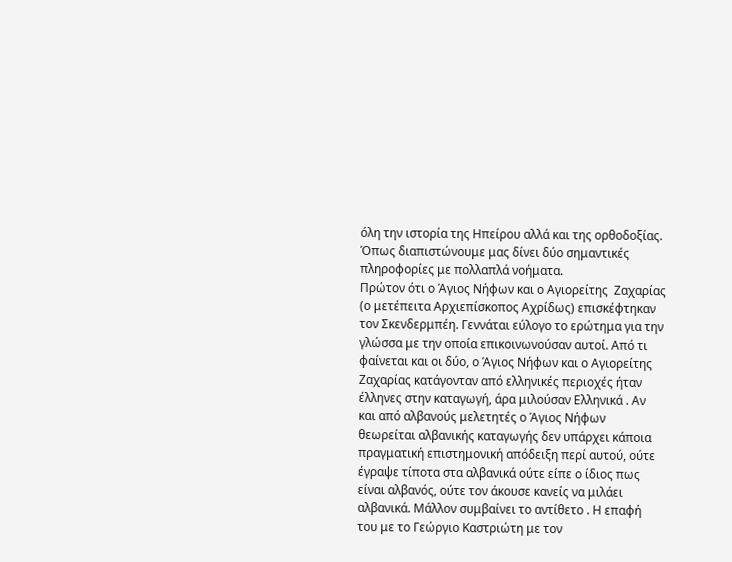όλη την ιστορία της Ηπείρου αλλά και της ορθοδοξίας.
Όπως διαπιστώνουμε μας δίνει δύο σημαντικές πληροφορίες με πολλαπλά νοήματα.
Πρώτον ότι ο Άγιος Νήφων και ο Αγιορείτης  Ζαχαρίας (ο μετέπειτα Αρχιεπίσκοπος Αχρίδως) επισκέφτηκαν τον Σκενδερμπέη. Γεννάται εύλογο το ερώτημα για την γλώσσα με την οποία επικοινωνούσαν αυτοί. Από τι φαίνεται και οι δύο, ο Άγιος Νήφων και ο Αγιορείτης Ζαχαρίας κατάγονταν από ελληνικές περιοχές ήταν έλληνες στην καταγωγή, άρα μιλούσαν Ελληνικά . Αν και από αλβανούς μελετητές ο Άγιος Νήφων θεωρείται αλβανικής καταγωγής δεν υπάρχει κάποια πραγματική επιστημονική απόδειξη περί αυτού, ούτε έγραψε τίποτα στα αλβανικά ούτε είπε ο ίδιος πως είναι αλβανός, ούτε τον άκουσε κανείς να μιλάει αλβανικά. Μάλλον συμβαίνει το αντίθετο . Η επαφή του με το Γεώργιο Καστριώτη με τον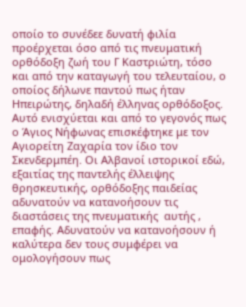οποίο το συνέδεε δυνατή φιλία προέρχεται όσο από τις πνευματική ορθόδοξη ζωή του Γ Καστριώτη, τόσο και από την καταγωγή του τελευταίου, ο οποίος δήλωνε παντού πως ήταν Ηπειρώτης, δηλαδή έλληνας ορθόδοξος. Αυτό ενισχύεται και από το γεγονός πως ο Άγιος Νήφωνας επισκέφτηκε με τον Αγιορείτη Ζαχαρία τον ίδιο τον Σκενδερμπέη. Οι Αλβανοί ιστορικοί εδώ, εξαιτίας της παντελής έλλειψης θρησκευτικής, ορθόδοξης παιδείας  αδυνατούν να κατανοήσουν τις διαστάσεις της πνευματικής  αυτής , επαφής. Αδυνατούν να κατανοήσουν ή καλύτερα δεν τους συμφέρει να ομολογήσουν πως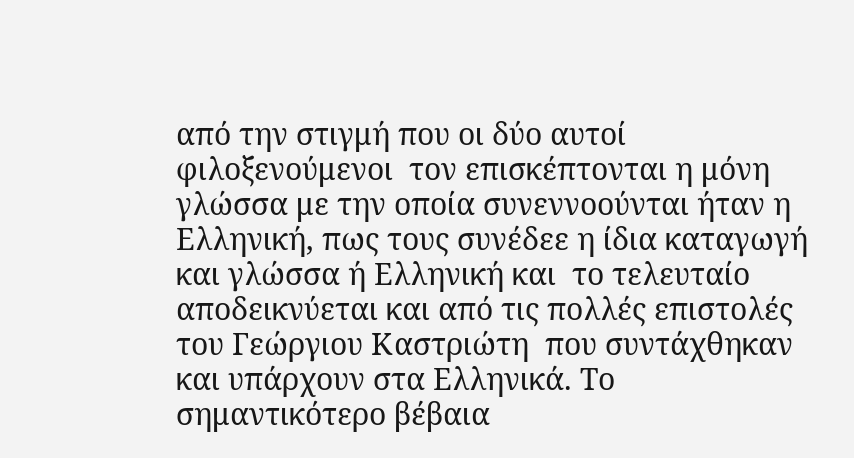από την στιγμή που οι δύο αυτοί φιλοξενούμενοι  τον επισκέπτονται η μόνη γλώσσα με την οποία συνεννοούνται ήταν η Ελληνική, πως τους συνέδεε η ίδια καταγωγή και γλώσσα ή Ελληνική και  το τελευταίο  αποδεικνύεται και από τις πολλές επιστολές του Γεώργιου Καστριώτη  που συντάχθηκαν και υπάρχουν στα Ελληνικά. Το σημαντικότερο βέβαια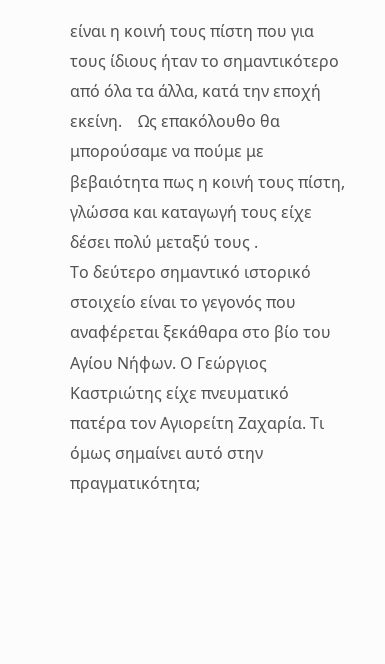είναι η κοινή τους πίστη που για τους ίδιους ήταν το σημαντικότερο από όλα τα άλλα, κατά την εποχή εκείνη.    Ως επακόλουθο θα μπορούσαμε να πούμε με βεβαιότητα πως η κοινή τους πίστη, γλώσσα και καταγωγή τους είχε δέσει πολύ μεταξύ τους .
Το δεύτερο σημαντικό ιστορικό στοιχείο είναι το γεγονός που αναφέρεται ξεκάθαρα στο βίο του Αγίου Νήφων. Ο Γεώργιος Καστριώτης είχε πνευματικό πατέρα τον Αγιορείτη Ζαχαρία. Τι όμως σημαίνει αυτό στην πραγματικότητα;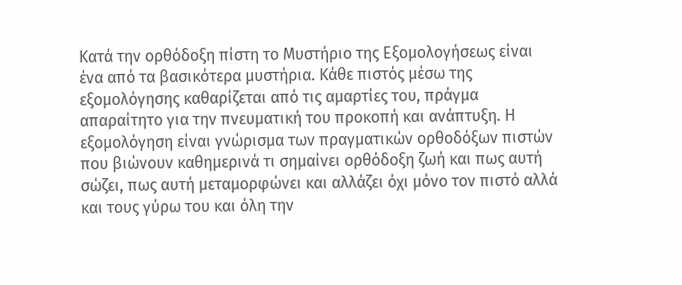Κατά την ορθόδοξη πίστη το Μυστήριο της Εξομολογήσεως είναι ένα από τα βασικότερα μυστήρια. Κάθε πιστός μέσω της εξομολόγησης καθαρίζεται από τις αμαρτίες του, πράγμα απαραίτητο για την πνευματική του προκοπή και ανάπτυξη. Η εξομολόγηση είναι γνώρισμα των πραγματικών ορθοδόξων πιστών που βιώνουν καθημερινά τι σημαίνει ορθόδοξη ζωή και πως αυτή σώζει, πως αυτή μεταμορφώνει και αλλάζει όχι μόνο τον πιστό αλλά και τους γύρω του και όλη την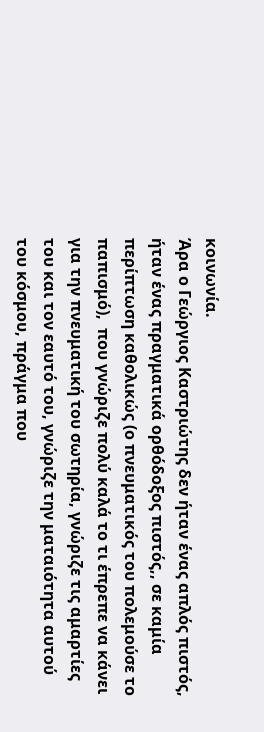κοινωνία.
Άρα ο Γεώργιος Καστριώτης δεν ήταν ένας απλός πιστός, ήταν ένας πραγματικά ορθόδοξος πιστός,, σε καμία περίπτωση καθολικώς (ο πνευματικός του πολεμούσε το παπισμό),  που γνώριζε πολύ καλά το τι έπρεπε να κάνει για την πνευματική του σωτηρία, γνώριζε τις αμαρτίες του και τον εαυτό του, γνώριζε την ματαιότητα αυτού του κόσμου, πράγμα που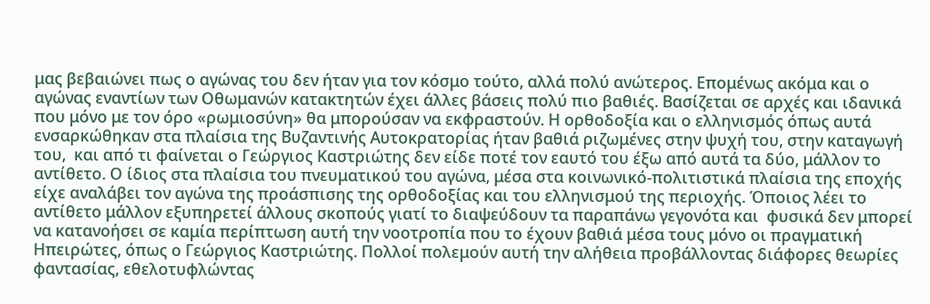μας βεβαιώνει πως ο αγώνας του δεν ήταν για τον κόσμο τούτο, αλλά πολύ ανώτερος. Επομένως ακόμα και ο αγώνας εναντίων των Οθωμανών κατακτητών έχει άλλες βάσεις πολύ πιο βαθιές. Βασίζεται σε αρχές και ιδανικά που μόνο με τον όρο «ρωμιοσύνη» θα μπορούσαν να εκφραστούν. Η ορθοδοξία και ο ελληνισμός όπως αυτά ενσαρκώθηκαν στα πλαίσια της Βυζαντινής Αυτοκρατορίας ήταν βαθιά ριζωμένες στην ψυχή του, στην καταγωγή του,  και από τι φαίνεται ο Γεώργιος Καστριώτης δεν είδε ποτέ τον εαυτό του έξω από αυτά τα δύο, μάλλον το αντίθετο. Ο ίδιος στα πλαίσια του πνευματικού του αγώνα, μέσα στα κοινωνικό-πολιτιστικά πλαίσια της εποχής είχε αναλάβει τον αγώνα της προάσπισης της ορθοδοξίας και του ελληνισμού της περιοχής. Όποιος λέει το αντίθετο μάλλον εξυπηρετεί άλλους σκοπούς γιατί το διαψεύδουν τα παραπάνω γεγονότα και  φυσικά δεν μπορεί να κατανοήσει σε καμία περίπτωση αυτή την νοοτροπία που το έχουν βαθιά μέσα τους μόνο οι πραγματική Ηπειρώτες, όπως ο Γεώργιος Καστριώτης. Πολλοί πολεμούν αυτή την αλήθεια προβάλλοντας διάφορες θεωρίες φαντασίας, εθελοτυφλώντας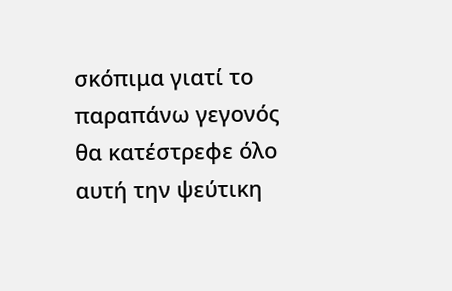σκόπιμα γιατί το παραπάνω γεγονός θα κατέστρεφε όλο αυτή την ψεύτικη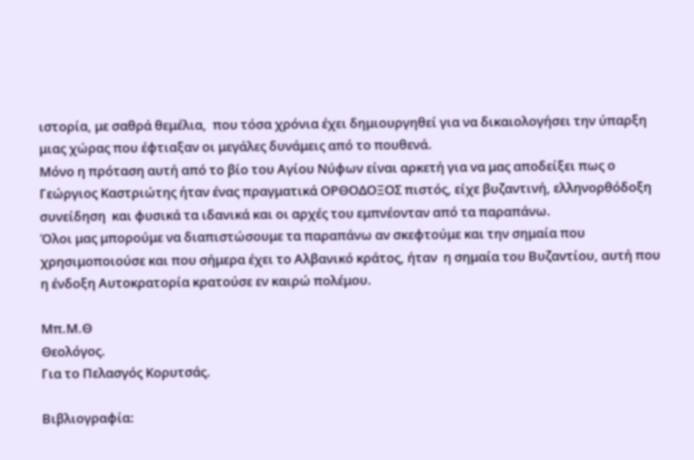ιστορία, με σαθρά θεμέλια,  που τόσα χρόνια έχει δημιουργηθεί για να δικαιολογήσει την ύπαρξη μιας χώρας που έφτιαξαν οι μεγάλες δυνάμεις από το πουθενά.
Μόνο η πρόταση αυτή από το βίο του Αγίου Νύφων είναι αρκετή για να μας αποδείξει πως ο Γεώργιος Καστριώτης ήταν ένας πραγματικά ΟΡΘΟΔΟΞΟΣ πιστός, είχε βυζαντινή, ελληνορθόδοξη συνείδηση  και φυσικά τα ιδανικά και οι αρχές του εμπνέονταν από τα παραπάνω.
Όλοι μας μπορούμε να διαπιστώσουμε τα παραπάνω αν σκεφτούμε και την σημαία που χρησιμοποιούσε και που σήμερα έχει το Αλβανικό κράτος, ήταν  η σημαία του Βυζαντίου, αυτή που η ένδοξη Αυτοκρατορία κρατούσε εν καιρώ πολέμου.

Μπ.Μ.Θ
Θεολόγος.
Για το Πελασγός Κορυτσάς.

Βιβλιογραφία: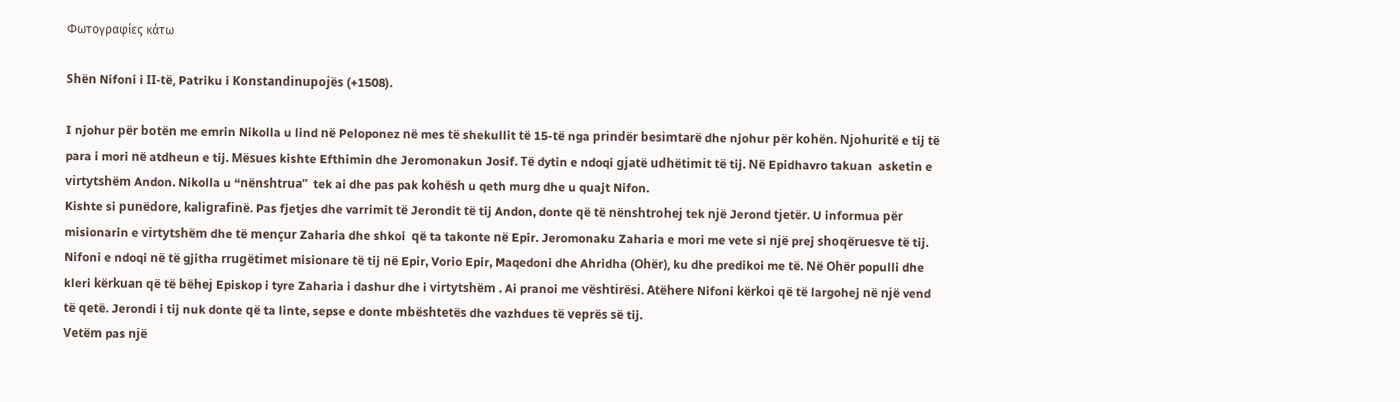Φωτογραφίες κάτω

Shën Nifoni i II-të, Patriku i Konstandinupojës (+1508).

I njohur për botën me emrin Nikolla u lind në Peloponez në mes të shekullit të 15-të nga prindër besimtarë dhe njohur për kohën. Njohuritë e tij të para i mori në atdheun e tij. Mësues kishte Efthimin dhe Jeromonakun Josif. Të dytin e ndoqi gjatë udhëtimit të tij. Në Epidhavro takuan  asketin e virtytshëm Andon. Nikolla u “nënshtrua”  tek ai dhe pas pak kohësh u qeth murg dhe u quajt Nifon.
Kishte si punëdore, kaligrafinë. Pas fjetjes dhe varrimit të Jerondit të tij Andon, donte që të nënshtrohej tek një Jerond tjetër. U informua për misionarin e virtytshëm dhe të mençur Zaharia dhe shkoi  që ta takonte në Epir. Jeromonaku Zaharia e mori me vete si një prej shoqëruesve të tij. Nifoni e ndoqi në të gjitha rrugëtimet misionare të tij në Epir, Vorio Epir, Maqedoni dhe Ahridha (Ohër), ku dhe predikoi me të. Në Ohër populli dhe kleri kërkuan që të bëhej Episkop i tyre Zaharia i dashur dhe i virtytshëm . Ai pranoi me vështirësi. Atëhere Nifoni kërkoi që të largohej në një vend të qetë. Jerondi i tij nuk donte që ta linte, sepse e donte mbështetës dhe vazhdues të veprës së tij.
Vetëm pas një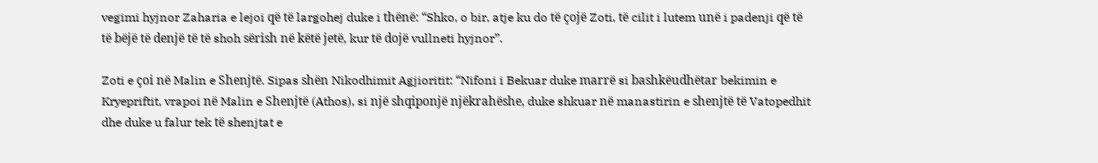vegimi hyjnor Zaharia e lejoi që të largohej duke i thënë: “Shko, o bir, atje ku do të çojë Zoti, të cilit i lutem unë i padenji që të të bëjë të denjë të të shoh sërish në këtë jetë, kur të dojë vullneti hyjnor”.

Zoti e çoi në Malin e Shenjtë. Sipas shën Nikodhimit Agjioritit: “Nifoni i Bekuar duke marrë si bashkëudhëtar bekimin e Kryepriftit, vrapoi në Malin e Shenjtë (Athos), si një shqiponjë njëkrahëshe, duke shkuar në manastirin e shenjtë të Vatopedhit dhe duke u falur tek të shenjtat e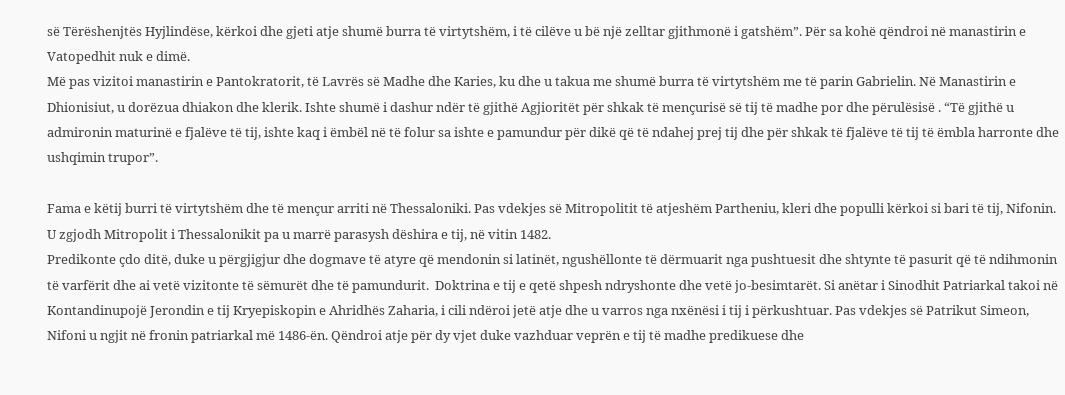së Tërëshenjtës Hyjlindëse, kërkoi dhe gjeti atje shumë burra të virtytshëm, i të cilëve u bë një zelltar gjithmonë i gatshëm”. Për sa kohë qëndroi në manastirin e Vatopedhit nuk e dimë.
Më pas vizitoi manastirin e Pantokratorit, të Lavrës së Madhe dhe Karies, ku dhe u takua me shumë burra të virtytshëm me të parin Gabrielin. Në Manastirin e Dhionisiut, u dorëzua dhiakon dhe klerik. Ishte shumë i dashur ndër të gjithë Agjioritët për shkak të mençurisë së tij të madhe por dhe përulësisë . “Të gjithë u admironin maturinë e fjalëve të tij, ishte kaq i ëmbël në të folur sa ishte e pamundur për dikë që të ndahej prej tij dhe për shkak të fjalëve të tij të ëmbla harronte dhe ushqimin trupor”.

Fama e këtij burri të virtytshëm dhe të mençur arriti në Thessaloniki. Pas vdekjes së Mitropolitit të atjeshëm Partheniu, kleri dhe populli kërkoi si bari të tij, Nifonin. U zgjodh Mitropolit i Thessalonikit pa u marrë parasysh dëshira e tij, në vitin 1482.
Predikonte çdo ditë, duke u përgjigjur dhe dogmave të atyre që mendonin si latinët, ngushëllonte të dërmuarit nga pushtuesit dhe shtynte të pasurit që të ndihmonin të varfërit dhe ai vetë vizitonte të sëmurët dhe të pamundurit.  Doktrina e tij e qetë shpesh ndryshonte dhe vetë jo-besimtarët. Si anëtar i Sinodhit Patriarkal takoi në Kontandinupojë Jerondin e tij Kryepiskopin e Ahridhës Zaharia, i cili ndëroi jetë atje dhe u varros nga nxënësi i tij i përkushtuar. Pas vdekjes së Patrikut Simeon, Nifoni u ngjit në fronin patriarkal më 1486-ën. Qëndroi atje për dy vjet duke vazhduar veprën e tij të madhe predikuese dhe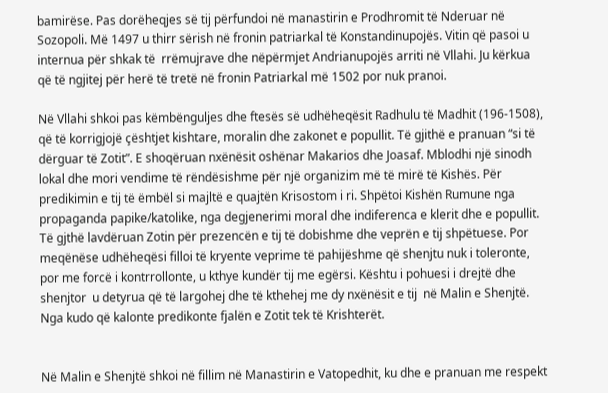bamirëse. Pas dorëheqjes së tij përfundoi në manastirin e Prodhromit të Nderuar në Sozopoli. Më 1497 u thirr sërish në fronin patriarkal të Konstandinupojës. Vitin që pasoi u internua për shkak të  rrëmujrave dhe nëpërmjet Andrianupojës arriti në Vllahi. Ju kërkua që të ngjitej për herë të tretë në fronin Patriarkal më 1502 por nuk pranoi.

Në Vllahi shkoi pas këmbënguljes dhe ftesës së udhëheqësit Radhulu të Madhit (196-1508), që të korrigjojë çështjet kishtare, moralin dhe zakonet e popullit. Të gjithë e pranuan “si të dërguar të Zotit”. E shoqëruan nxënësit oshënar Makarios dhe Joasaf. Mblodhi një sinodh lokal dhe mori vendime të rëndësishme për një organizim më të mirë të Kishës. Për predikimin e tij të ëmbël si majltë e quajtën Krisostom i ri. Shpëtoi Kishën Rumune nga propaganda papike/katolike, nga degjenerimi moral dhe indiferenca e klerit dhe e popullit. Të gjthë lavdëruan Zotin për prezencën e tij të dobishme dhe veprën e tij shpëtuese. Por meqënëse udhëheqësi filloi të kryente veprime të pahijëshme që shenjtu nuk i toleronte, por me forcë i kontrrollonte, u kthye kundër tij me egërsi. Kështu i pohuesi i drejtë dhe shenjtor  u detyrua që të largohej dhe të kthehej me dy nxënësit e tij  në Malin e Shenjtë. Nga kudo që kalonte predikonte fjalën e Zotit tek të Krishterët.


Në Malin e Shenjtë shkoi në fillim në Manastirin e Vatopedhit, ku dhe e pranuan me respekt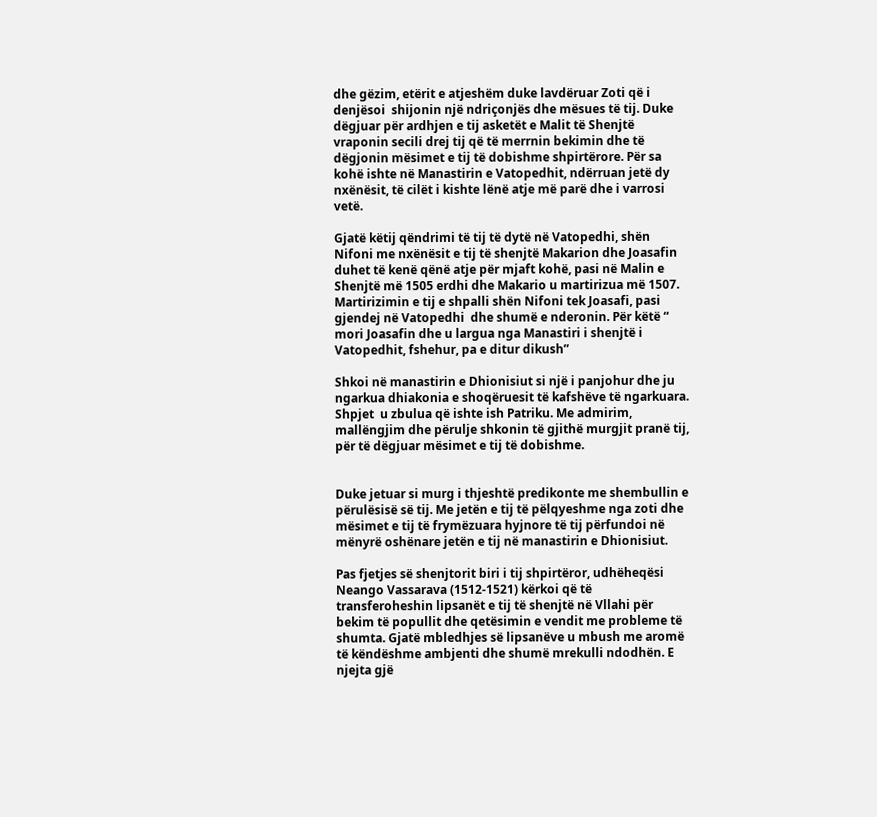dhe gëzim, etërit e atjeshëm duke lavdëruar Zoti që i denjësoi  shijonin një ndriçonjës dhe mësues të tij. Duke dëgjuar për ardhjen e tij asketët e Malit të Shenjtë vraponin secili drej tij që të merrnin bekimin dhe të dëgjonin mësimet e tij të dobishme shpirtërore. Për sa kohë ishte në Manastirin e Vatopedhit, ndërruan jetë dy nxënësit, të cilët i kishte lënë atje më parë dhe i varrosi vetë.

Gjatë këtij qëndrimi të tij të dytë në Vatopedhi, shën Nifoni me nxënësit e tij të shenjtë Makarion dhe Joasafin duhet të kenë qënë atje për mjaft kohë, pasi në Malin e Shenjtë më 1505 erdhi dhe Makario u martirizua më 1507. Martirizimin e tij e shpalli shën Nifoni tek Joasafi, pasi gjendej në Vatopedhi  dhe shumë e nderonin. Për këtë “ mori Joasafin dhe u largua nga Manastiri i shenjtë i Vatopedhit, fshehur, pa e ditur dikush”

Shkoi në manastirin e Dhionisiut si një i panjohur dhe ju ngarkua dhiakonia e shoqëruesit të kafshëve të ngarkuara. Shpjet  u zbulua që ishte ish Patriku. Me admirim, mallëngjim dhe përulje shkonin të gjithë murgjit pranë tij, për të dëgjuar mësimet e tij të dobishme.


Duke jetuar si murg i thjeshtë predikonte me shembullin e përulësisë së tij. Me jetën e tij të pëlqyeshme nga zoti dhe mësimet e tij të frymëzuara hyjnore të tij përfundoi në mënyrë oshënare jetën e tij në manastirin e Dhionisiut.

Pas fjetjes së shenjtorit biri i tij shpirtëror, udhëheqësi Neango Vassarava (1512-1521) kërkoi që të transferoheshin lipsanët e tij të shenjtë në Vllahi për bekim të popullit dhe qetësimin e vendit me probleme të shumta. Gjatë mbledhjes së lipsanëve u mbush me aromë të këndëshme ambjenti dhe shumë mrekulli ndodhën. E njejta gjë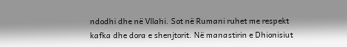ndodhi dhe në Vllahi. Sot në Rumani ruhet me respekt kafka dhe dora e shenjtorit. Në manastirin e Dhionisiut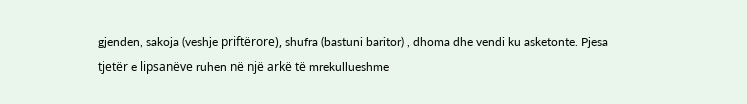gjenden, sakoja (veshje priftërore), shufra (bastuni baritor) , dhoma dhe vendi ku asketonte. Pjesa tjetër e lipsanëve ruhen në një arkë të mrekullueshme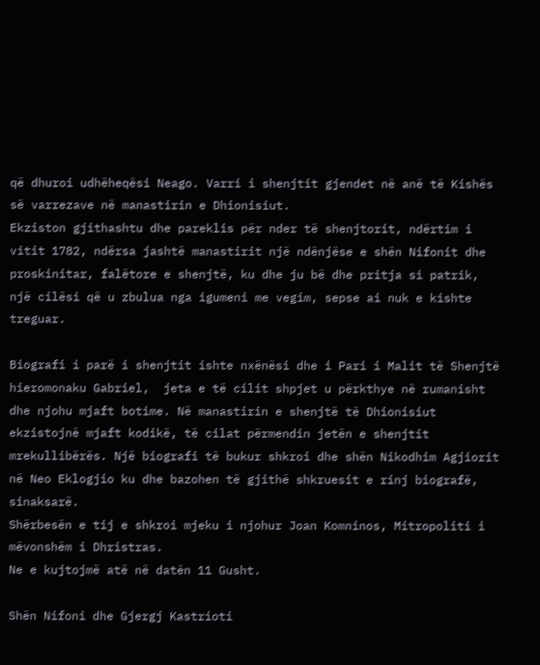që dhuroi udhëheqësi Neago. Varri i shenjtit gjendet në anë të Kishës së varrezave në manastirin e Dhionisiut.
Ekziston gjithashtu dhe pareklis për nder të shenjtorit, ndërtim i vitit 1782, ndërsa jashtë manastirit një ndënjëse e shën Nifonit dhe proskinitar, falëtore e shenjtë, ku dhe ju bë dhe pritja si patrik, një cilësi që u zbulua nga igumeni me vegim, sepse ai nuk e kishte  treguar.

Biografi i parë i shenjtit ishte nxënësi dhe i Pari i Malit të Shenjtë hieromonaku Gabriel,  jeta e të cilit shpjet u përkthye në rumanisht dhe njohu mjaft botime. Në manastirin e shenjtë të Dhionisiut ekzistojnë mjaft kodikë, të cilat përmendin jetën e shenjtit mrekullibërës. Një biografi të bukur shkroi dhe shën Nikodhim Agjiorit në Neo Eklogjio ku dhe bazohen të gjithë shkruesit e rinj biografë, sinaksarë.
Shërbesën e tij e shkroi mjeku i njohur Joan Komninos, Mitropoliti i mëvonshëm i Dhristras.
Ne e kujtojmë atë në datën 11 Gusht.

Shën Nifoni dhe Gjergj Kastrioti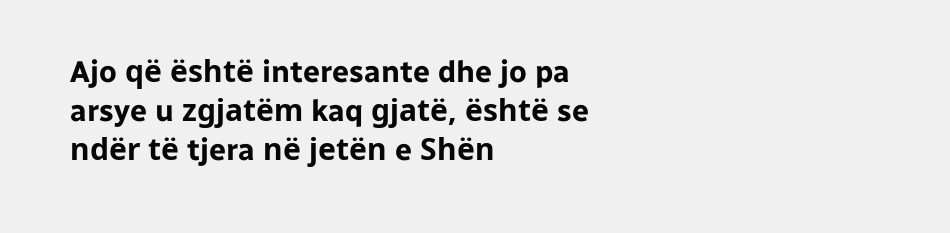Ajo që është interesante dhe jo pa arsye u zgjatëm kaq gjatë, është se ndër të tjera në jetën e Shën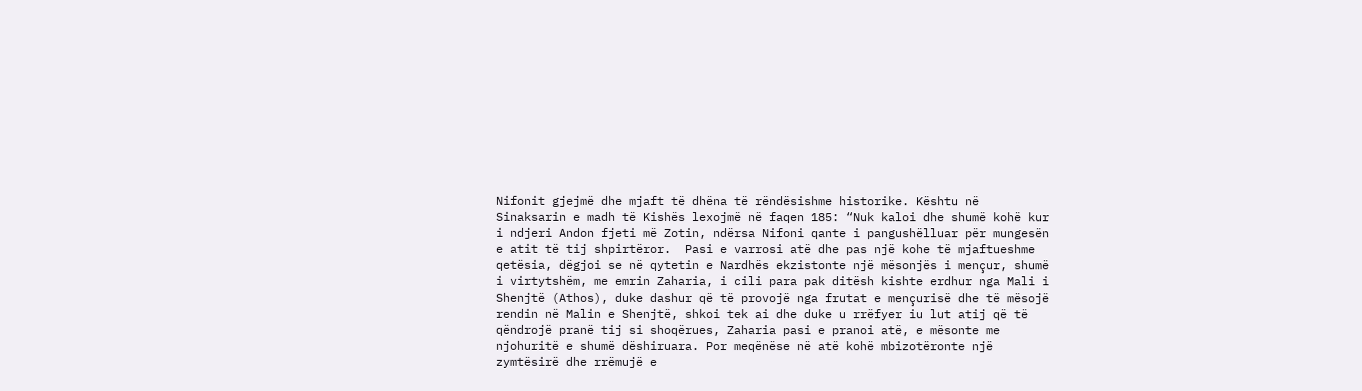Nifonit gjejmë dhe mjaft të dhëna të rëndësishme historike. Kështu në Sinaksarin e madh të Kishës lexojmë në faqen 185: “Nuk kaloi dhe shumë kohë kur i ndjeri Andon fjeti më Zotin, ndërsa Nifoni qante i pangushëlluar për mungesën e atit të tij shpirtëror.  Pasi e varrosi atë dhe pas një kohe të mjaftueshme qetësia, dëgjoi se në qytetin e Nardhës ekzistonte një mësonjës i mençur, shumë i virtytshëm, me emrin Zaharia, i cili para pak ditësh kishte erdhur nga Mali i Shenjtë (Athos), duke dashur që të provojë nga frutat e mençurisë dhe të mësojë rendin në Malin e Shenjtë, shkoi tek ai dhe duke u rrëfyer iu lut atij që të qëndrojë pranë tij si shoqërues, Zaharia pasi e pranoi atë, e mësonte me njohuritë e shumë dëshiruara. Por meqënëse në atë kohë mbizotëronte një zymtësirë dhe rrëmujë e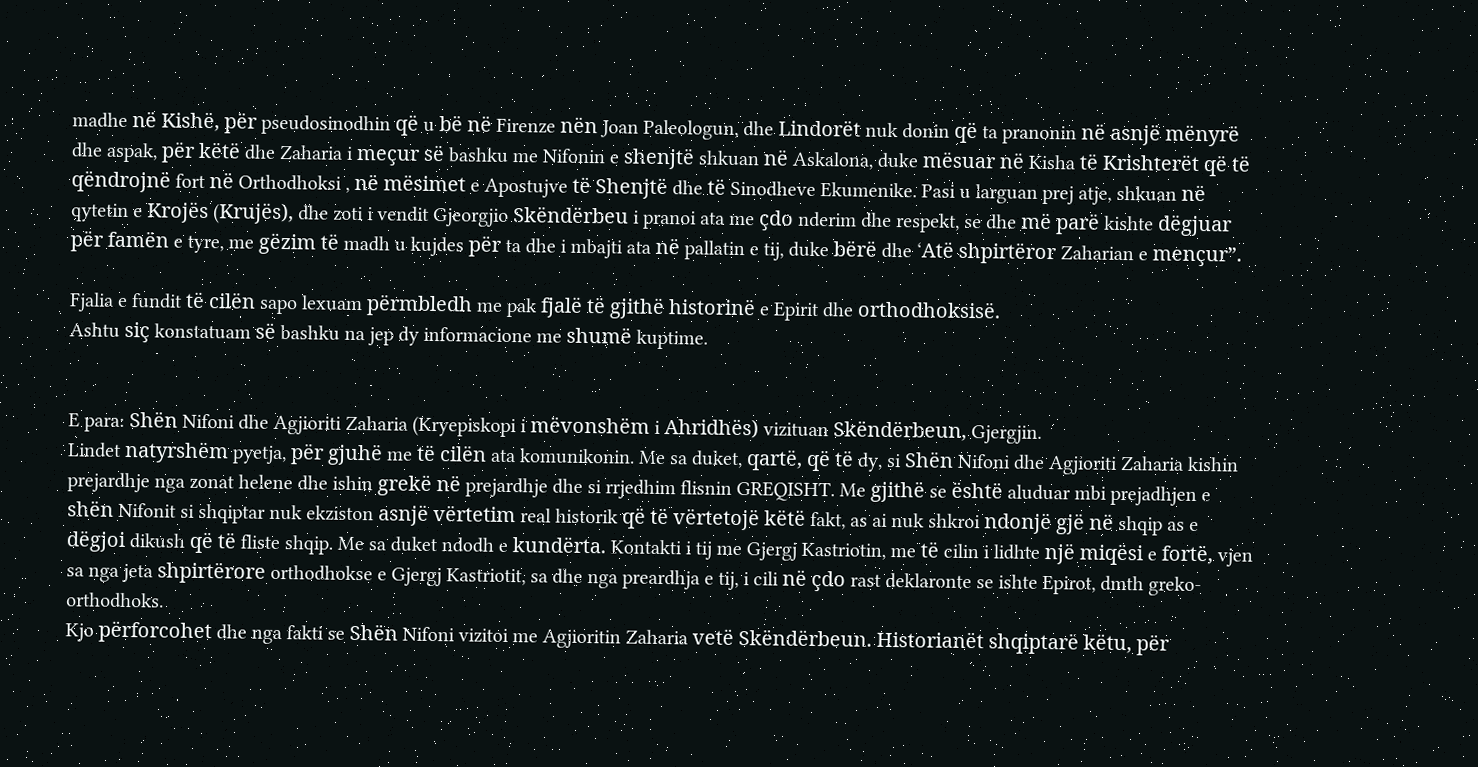madhe në Kishë, për pseudosinodhin që u bë në Firenze nën Joan Paleologun, dhe Lindorët nuk donin që ta pranonin në asnjë mënyrë dhe aspak, për këtë dhe Zaharia i meçur së bashku me Nifonin e shenjtë shkuan në Askalona, duke mësuar në Kisha të Krishterët që të qëndrojnë fort në Orthodhoksi , në mësimet e Apostujve të Shenjtë dhe të Sinodheve Ekumenike. Pasi u larguan prej atje, shkuan në qytetin e Krojës (Krujës), dhe zoti i vendit Gjeorgjio Skëndërbeu i pranoi ata me çdo nderim dhe respekt, se dhe më parë kishte dëgjuar për famën e tyre, me gëzim të madh u kujdes për ta dhe i mbajti ata në pallatin e tij, duke bërë dhe ‘Atë shpirtëror Zaharian e mençur”.

Fjalia e fundit të cilën sapo lexuam përmbledh me pak fjalë të gjithë historinë e Epirit dhe orthodhoksisë.
Ashtu siç konstatuam së bashku na jep dy informacione me shumë kuptime.


E para: Shën Nifoni dhe Agjioriti Zaharia (Kryepiskopi i mëvonshëm i Ahridhës) vizituan Skëndërbeun, Gjergjin.
Lindet natyrshëm pyetja, për gjuhë me të cilën ata komunikonin. Me sa duket, qartë, që të dy, si Shën Nifoni dhe Agjioriti Zaharia kishin prejardhje nga zonat helene dhe ishin grekë në prejardhje dhe si rrjedhim flisnin GREQISHT. Me gjithë se është aluduar mbi prejadhjen e shën Nifonit si shqiptar nuk ekziston asnjë vërtetim real historik që të vërtetojë këtë fakt, as ai nuk shkroi ndonjë gjë në shqip as e dëgjoi dikush që të fliste shqip. Me sa duket ndodh e kundërta. Kontakti i tij me Gjergj Kastriotin, me të cilin i lidhte një miqësi e fortë, vjen sa nga jeta shpirtërore orthodhokse e Gjergj Kastriotit, sa dhe nga preardhja e tij, i cili në çdo rast deklaronte se ishte Epirot, dmth greko-orthodhoks.
Kjo përforcohet dhe nga fakti se Shën Nifoni vizitoi me Agjioritin Zaharia vetë Skëndërbeun. Historianët shqiptarë këtu, për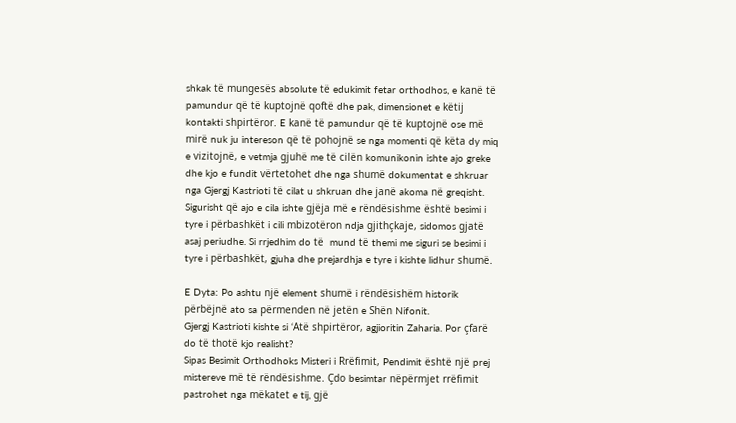shkak të mungesës absolute të edukimit fetar orthodhos, e kanë të pamundur që të kuptojnë qoftë dhe pak, dimensionet e këtij kontakti shpirtëror. E kanë të pamundur që të kuptojnë ose më mirë nuk ju intereson që të pohojnë se nga momenti që këta dy miq e vizitojnë, e vetmja gjuhë me të cilën komunikonin ishte ajo greke dhe kjo e fundit vërtetohet dhe nga shumë dokumentat e shkruar nga Gjergj Kastrioti të cilat u shkruan dhe janë akoma në greqisht. Sigurisht që ajo e cila ishte gjëja më e rëndësishme është besimi i tyre i përbashkët i cili mbizotëron ndja gjithçkaje, sidomos gjatë asaj periudhe. Si rrjedhim do të  mund të themi me siguri se besimi i tyre i përbashkët, gjuha dhe prejardhja e tyre i kishte lidhur shumë.

E Dyta: Po ashtu një element shumë i rëndësishëm historik përbëjnë ato sa përmenden në jetën e Shën Nifonit.
Gjergj Kastrioti kishte si ‘Atë shpirtëror, agjioritin Zaharia. Por çfarë do të thotë kjo realisht?
Sipas Besimit Orthodhoks Misteri i Rrëfimit, Pendimit është një prej mistereve më të rëndësishme. Çdo besimtar nëpërmjet rrëfimit pastrohet nga mëkatet e tij, gjë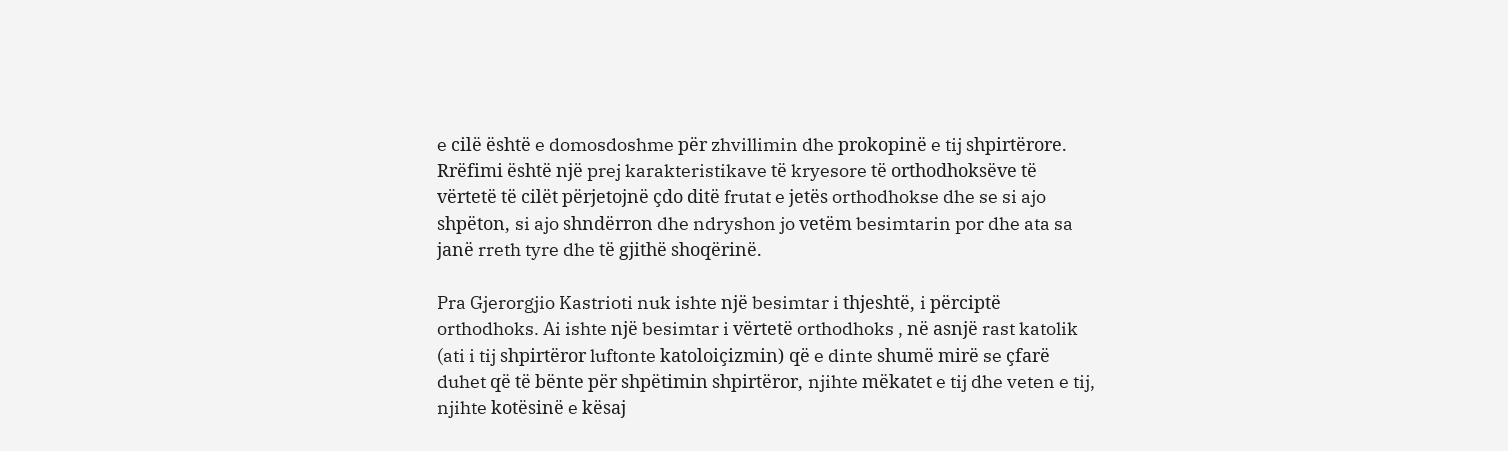e cilë është e domosdoshme për zhvillimin dhe prokopinë e tij shpirtërore. Rrëfimi është një prej karakteristikave të kryesore të orthodhoksëve të vërtetë të cilët përjetojnë çdo ditë frutat e jetës orthodhokse dhe se si ajo shpëton, si ajo shndërron dhe ndryshon jo vetëm besimtarin por dhe ata sa janë rreth tyre dhe të gjithë shoqërinë.

Pra Gjerorgjio Kastrioti nuk ishte një besimtar i thjeshtë, i përciptë orthodhoks. Ai ishte një besimtar i vërtetë orthodhoks , në asnjë rast katolik (ati i tij shpirtëror luftonte katoloiçizmin) që e dinte shumë mirë se çfarë duhet që të bënte për shpëtimin shpirtëror, njihte mëkatet e tij dhe veten e tij, njihte kotësinë e kësaj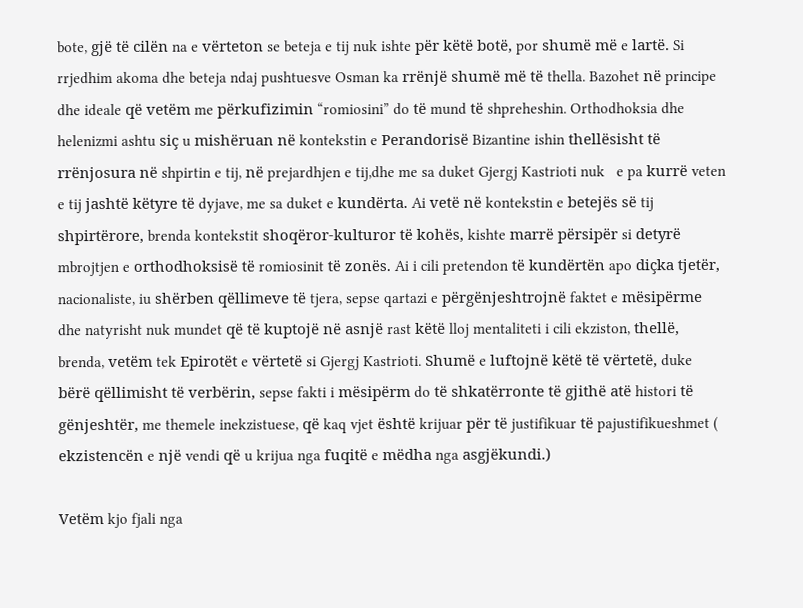bote, gjë të cilën na e vërteton se beteja e tij nuk ishte për këtë botë, por shumë më e lartë. Si rrjedhim akoma dhe beteja ndaj pushtuesve Osman ka rrënjë shumë më të thella. Bazohet në principe dhe ideale që vetëm me përkufizimin “romiosini” do të mund të shpreheshin. Orthodhoksia dhe helenizmi ashtu siç u mishëruan në kontekstin e Perandorisë Bizantine ishin thellësisht të rrënjosura në shpirtin e tij, në prejardhjen e tij,dhe me sa duket Gjergj Kastrioti nuk   e pa kurrë veten e tij jashtë këtyre të dyjave, me sa duket e kundërta. Ai vetë në kontekstin e betejës së tij shpirtërore, brenda kontekstit shoqëror-kulturor të kohës, kishte marrë përsipër si detyrë mbrojtjen e orthodhoksisë të romiosinit të zonës. Ai i cili pretendon të kundërtën apo diçka tjetër, nacionaliste, iu shërben qëllimeve të tjera, sepse qartazi e përgënjeshtrojnë faktet e mësipërme dhe natyrisht nuk mundet që të kuptojë në asnjë rast këtë lloj mentaliteti i cili ekziston, thellë, brenda, vetëm tek Epirotët e vërtetë si Gjergj Kastrioti. Shumë e luftojnë këtë të vërtetë, duke bërë qëllimisht të verbërin, sepse fakti i mësipërm do të shkatërronte të gjithë atë histori të gënjeshtër, me themele inekzistuese, që kaq vjet është krijuar për të justifikuar të pajustifikueshmet ( ekzistencën e një vendi që u krijua nga fuqitë e mëdha nga asgjëkundi.)

Vetëm kjo fjali nga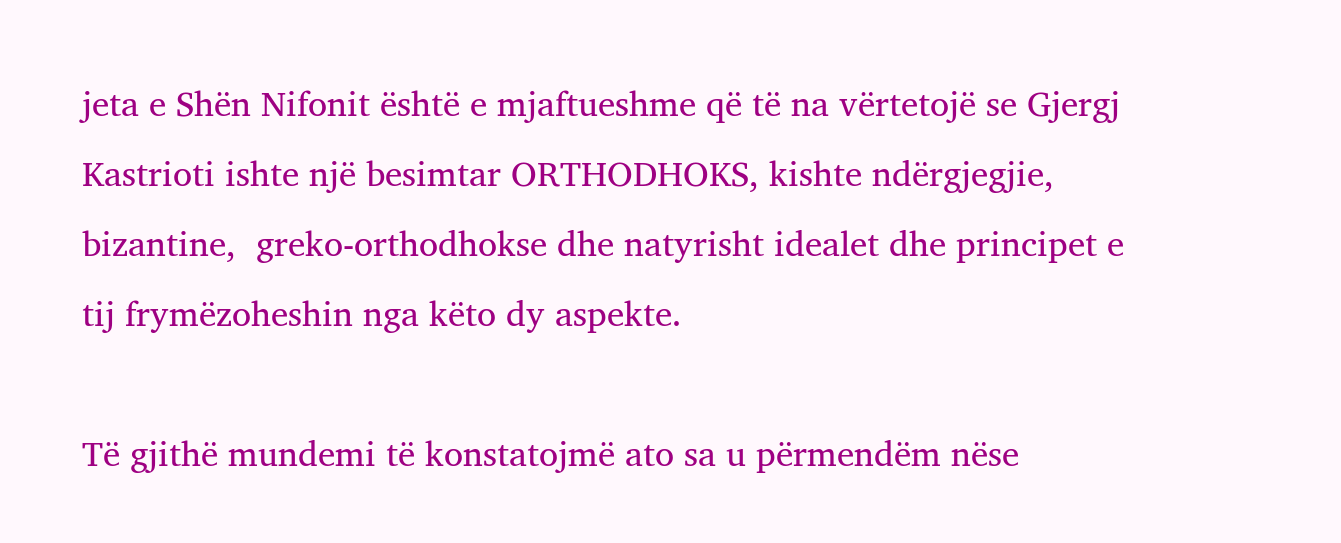jeta e Shën Nifonit është e mjaftueshme që të na vërtetojë se Gjergj Kastrioti ishte një besimtar ORTHODHOKS, kishte ndërgjegjie, bizantine,  greko-orthodhokse dhe natyrisht idealet dhe principet e tij frymëzoheshin nga këto dy aspekte.

Të gjithë mundemi të konstatojmë ato sa u përmendëm nëse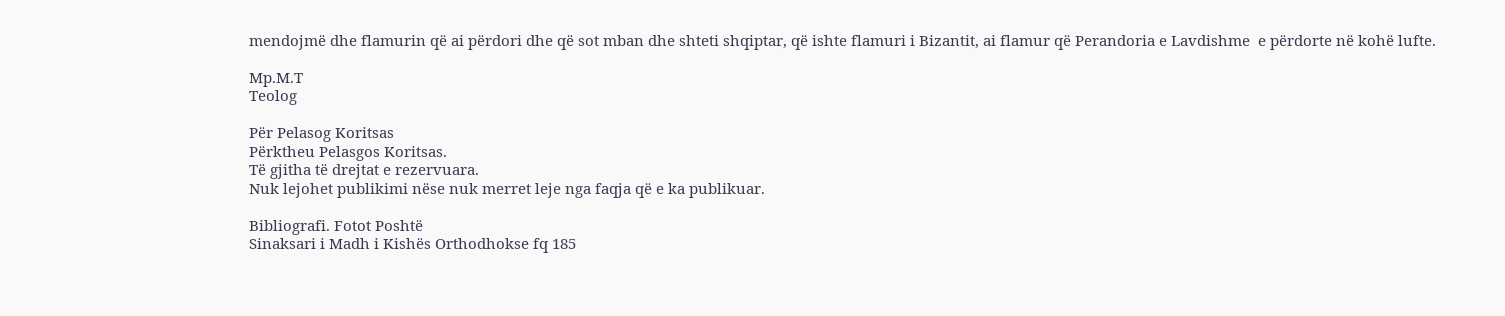mendojmë dhe flamurin që ai përdori dhe që sot mban dhe shteti shqiptar, që ishte flamuri i Bizantit, ai flamur që Perandoria e Lavdishme  e përdorte në kohë lufte.

Mp.M.T
Teolog

Për Pelasog Koritsas
Përktheu Pelasgos Koritsas.
Të gjitha të drejtat e rezervuara.
Nuk lejohet publikimi nëse nuk merret leje nga faqja që e ka publikuar.

Bibliografi. Fotot Poshtë
Sinaksari i Madh i Kishës Orthodhokse fq 185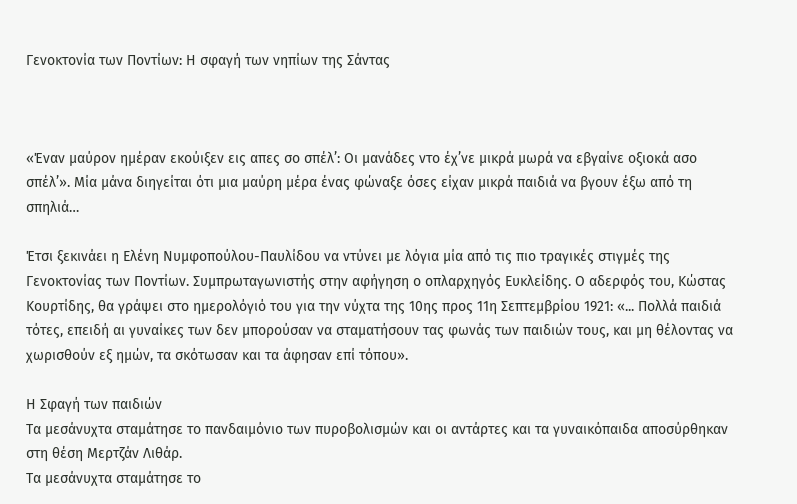Γενοκτονία των Ποντίων: Η σφαγή των νηπίων της Σάντας



«Έναν μαύρον ημέραν εκούιξεν εις απες σο σπέλ’: Οι μανάδες ντο έχ’νε μικρά μωρά να εβγαίνε οξιοκά ασο σπέλ’». Μία μάνα διηγείται ότι μια μαύρη μέρα ένας φώναξε όσες είχαν μικρά παιδιά να βγουν έξω από τη σπηλιά…

Έτσι ξεκινάει η Ελένη Νυμφοπούλου-Παυλίδου να ντύνει με λόγια μία από τις πιο τραγικές στιγμές της Γενοκτονίας των Ποντίων. Συμπρωταγωνιστής στην αφήγηση ο οπλαρχηγός Ευκλείδης. Ο αδερφός του, Κώστας Κουρτίδης, θα γράψει στο ημερολόγιό του για την νύχτα της 10ης προς 11η Σεπτεμβρίου 1921: «... Πολλά παιδιά τότες, επειδή αι γυναίκες των δεν μπορούσαν να σταματήσουν τας φωνάς των παιδιών τους, και μη θέλοντας να χωρισθούν εξ ημών, τα σκότωσαν και τα άφησαν επί τόπου».

Η Σφαγή των παιδιών
Τα μεσάνυχτα σταμάτησε το πανδαιμόνιο των πυροβολισμών και οι αντάρτες και τα γυναικόπαιδα αποσύρθηκαν στη θέση Μερτζάν Λιθάρ.
Τα μεσάνυχτα σταμάτησε το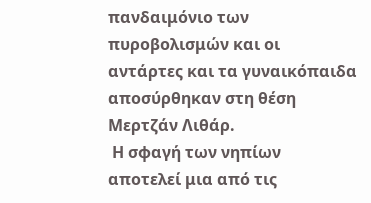πανδαιμόνιο των πυροβολισμών και οι αντάρτες και τα γυναικόπαιδα αποσύρθηκαν στη θέση Μερτζάν Λιθάρ.
 Η σφαγή των νηπίων αποτελεί μια από τις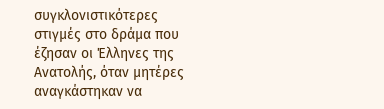συγκλονιστικότερες στιγμές στο δράμα που έζησαν οι Έλληνες της Ανατολής, όταν μητέρες αναγκάστηκαν να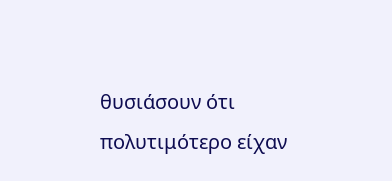θυσιάσουν ότι πολυτιμότερο είχαν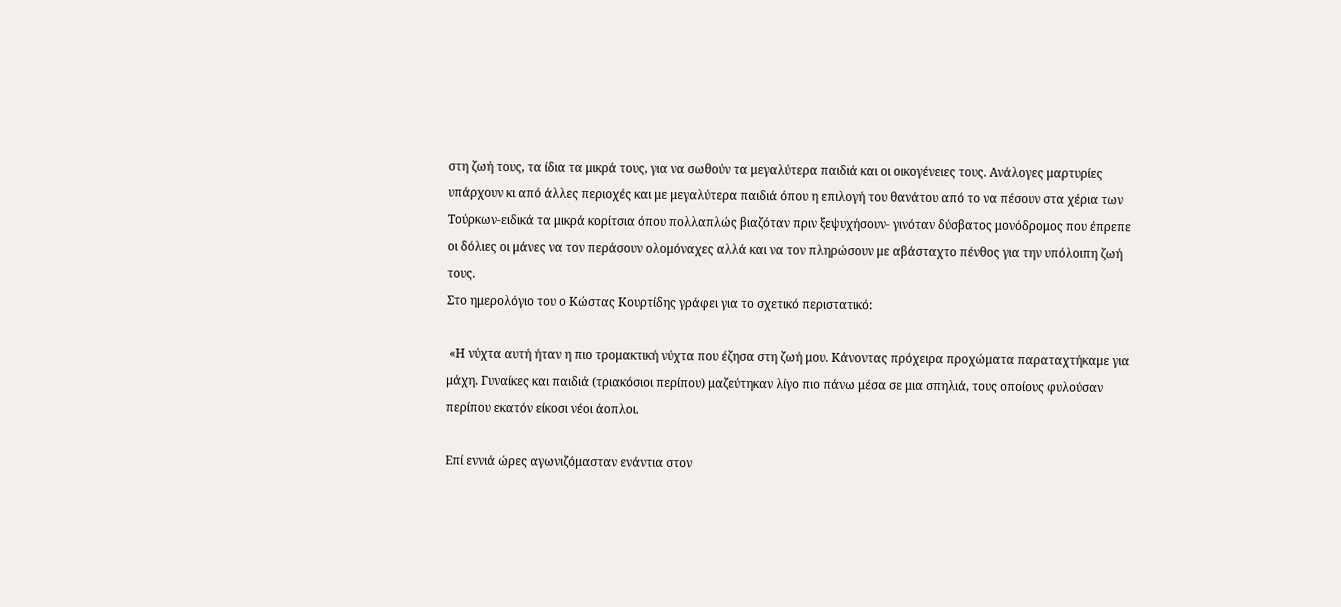στη ζωή τους, τα ίδια τα μικρά τους, για να σωθούν τα μεγαλύτερα παιδιά και οι οικογένειες τους. Ανάλογες μαρτυρίες υπάρχουν κι από άλλες περιοχές και με μεγαλύτερα παιδιά όπου η επιλογή του θανάτου από το να πέσουν στα χέρια των Τούρκων-ειδικά τα μικρά κορίτσια όπου πολλαπλώς βιαζόταν πριν ξεψυχήσουν- γινόταν δύσβατος μονόδρομος που έπρεπε οι δόλιες οι μάνες να τον περάσουν ολομόναχες αλλά και να τον πληρώσουν με αβάσταχτο πένθος για την υπόλοιπη ζωή τους.
Στο ημερολόγιο του ο Κώστας Κουρτίδης γράφει για το σχετικό περιστατικό:

 «Η νύχτα αυτή ήταν η πιο τρομακτική νύχτα που έζησα στη ζωή μου. Κάνοντας πρόχειρα προχώματα παραταχτήκαμε για μάχη. Γυναίκες και παιδιά (τριακόσιοι περίπου) μαζεύτηκαν λίγο πιο πάνω μέσα σε μια σπηλιά, τους οποίους φυλούσαν περίπου εκατόν είκοσι νέοι άοπλοι.

Επί εννιά ώρες αγωνιζόμασταν ενάντια στον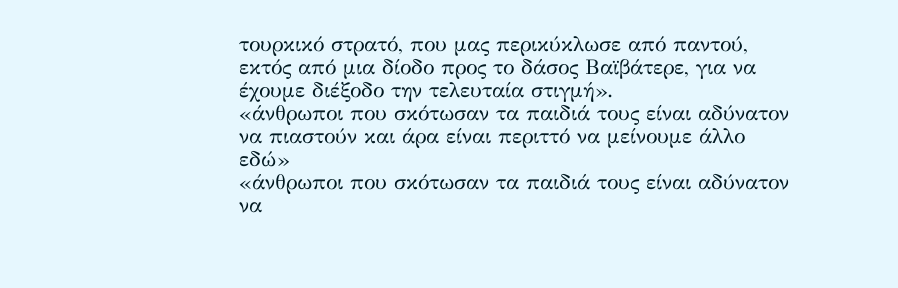τουρκικό στρατό, που μας περικύκλωσε από παντού, εκτός από μια δίοδο προς το δάσος Βαϊβάτερε, για να έχουμε διέξοδο την τελευταία στιγμή».
«άνθρωποι που σκότωσαν τα παιδιά τους είναι αδύνατον να πιαστούν και άρα είναι περιττό να μείνουμε άλλο εδώ»
«άνθρωποι που σκότωσαν τα παιδιά τους είναι αδύνατον να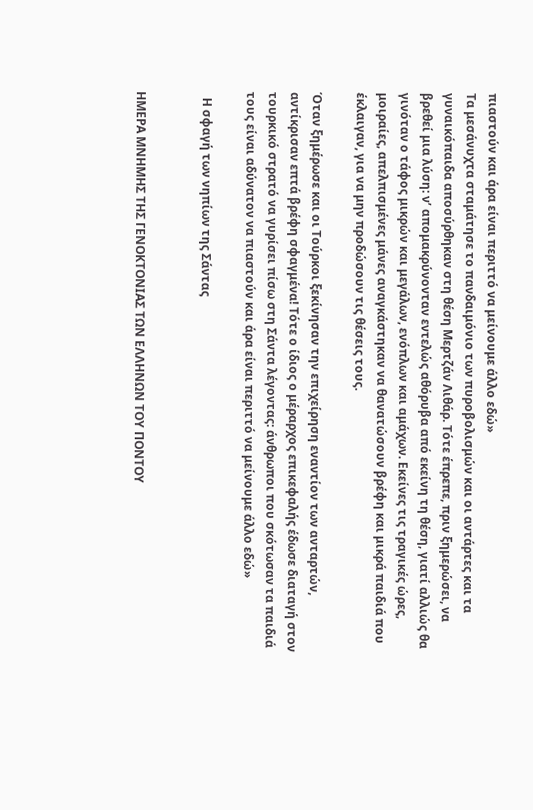πιαστούν και άρα είναι περιττό να μείνουμε άλλο εδώ»
Τα μεσάνυχτα σταμάτησε το πανδαιμόνιο των πυροβολισμών και οι αντάρτες και τα γυναικόπαιδα αποσύρθηκαν στη θέση Μερτζάν Λιθάρ. Τότε έπρεπε, πριν ξημερώσει, να βρεθεί μια λύση: ν’ απομακρύνονταν εντελώς αθόρυβα από εκείνη τη θέση, γιατί αλλιώς θα γινόταν ο τάφος μικρών και μεγάλων, ενόπλων και αμάχων. Εκείνες τις τραγικές ώρες, μοιραίες, απελπισμένες μάνες αναγκάστηκαν να θανατώσουν βρέφη και μικρά παιδιά που έκλαιγαν, για να μην προδώσουν τις θέσεις τους.

Όταν ξημέρωσε και οι Τούρκοι ξεκίνησαν την επιχείρηση εναντίον των ανταρτών, αντίκρισαν επτά βρέφη σφαγμένα! Τότε ο ίδιος ο μέραρχος επικεφαλής έδωσε διαταγή στον τουρκικό στρατό να γυρίσει πίσω στη Σάντα λέγοντας: άνθρωποι που σκότωσαν τα παιδιά τους είναι αδύνατον να πιαστούν και άρα είναι περιττό να μείνουμε άλλο εδώ»

  Η σφαγή των νηπίων της Σάντας


ΗΜΕΡΑ ΜΝΗΜΗΣ ΤΗΣ ΓΕΝΟΚΤΟΝΙΑΣ ΤΩΝ ΕΛΛΗΝΩΝ ΤΟΥ ΠΟΝΤΟΥ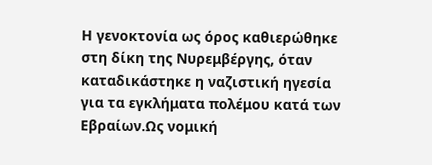Η γενοκτονία ως όρος καθιερώθηκε στη δίκη της Νυρεμβέργης, όταν καταδικάστηκε η ναζιστική ηγεσία για τα εγκλήματα πολέμου κατά των Εβραίων.Ως νομική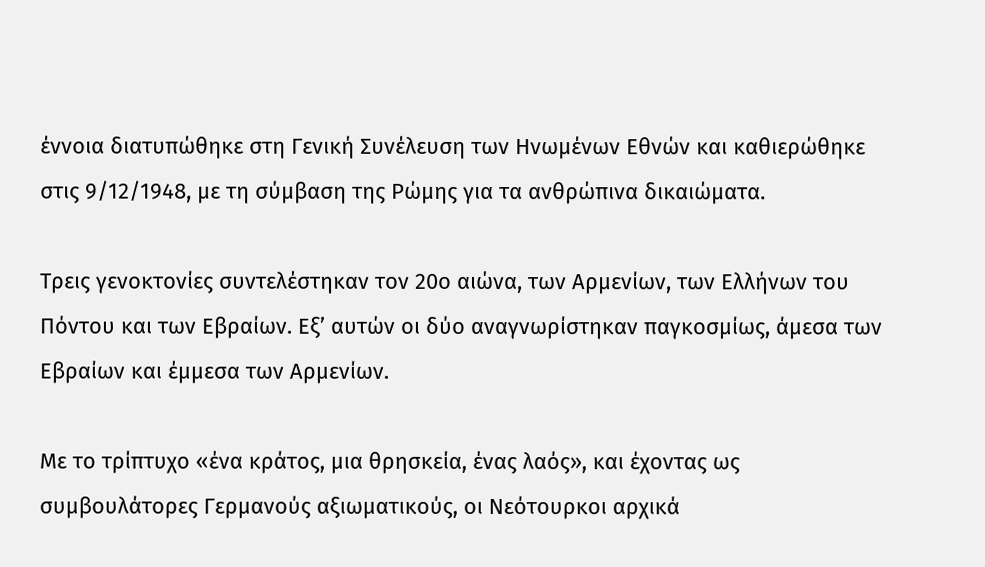έννοια διατυπώθηκε στη Γενική Συνέλευση των Ηνωμένων Εθνών και καθιερώθηκε στις 9/12/1948, με τη σύμβαση της Ρώμης για τα ανθρώπινα δικαιώματα.

Τρεις γενοκτονίες συντελέστηκαν τον 20ο αιώνα, των Αρμενίων, των Ελλήνων του Πόντου και των Εβραίων. Εξ’ αυτών οι δύο αναγνωρίστηκαν παγκοσμίως, άμεσα των Εβραίων και έμμεσα των Αρμενίων.

Με το τρίπτυχο «ένα κράτος, μια θρησκεία, ένας λαός», και έχοντας ως συμβουλάτορες Γερμανούς αξιωματικούς, οι Νεότουρκοι αρχικά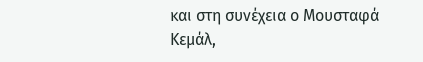και στη συνέχεια ο Μουσταφά Κεμάλ,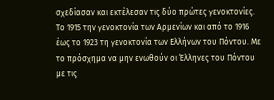σχεδίασαν και εκτέλεσαν τις δύο πρώτες γενοκτονίες. Το 1915 την γενοκτονία των Αρμενίων και από το 1916 έως το 1923 τη γενοκτονία των Ελλήνων του Πόντου. Με το πρόσχημα να μην ενωθούν οι Έλληνες του Πόντου με τις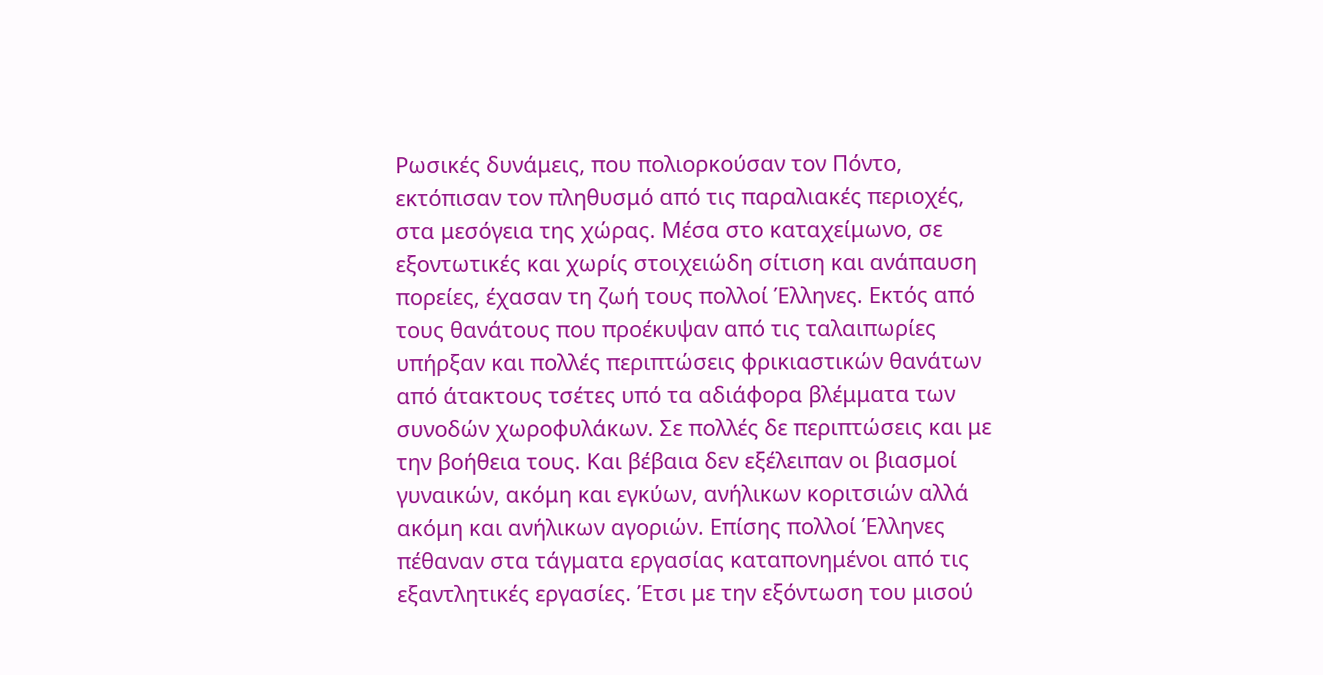Ρωσικές δυνάμεις, που πολιορκούσαν τον Πόντο, εκτόπισαν τον πληθυσμό από τις παραλιακές περιοχές, στα μεσόγεια της χώρας. Μέσα στο καταχείμωνο, σε εξοντωτικές και χωρίς στοιχειώδη σίτιση και ανάπαυση πορείες, έχασαν τη ζωή τους πολλοί Έλληνες. Εκτός από τους θανάτους που προέκυψαν από τις ταλαιπωρίες υπήρξαν και πολλές περιπτώσεις φρικιαστικών θανάτων από άτακτους τσέτες υπό τα αδιάφορα βλέμματα των συνοδών χωροφυλάκων. Σε πολλές δε περιπτώσεις και με την βοήθεια τους. Και βέβαια δεν εξέλειπαν οι βιασμοί γυναικών, ακόμη και εγκύων, ανήλικων κοριτσιών αλλά ακόμη και ανήλικων αγοριών. Επίσης πολλοί Έλληνες πέθαναν στα τάγματα εργασίας καταπονημένοι από τις εξαντλητικές εργασίες. Έτσι με την εξόντωση του μισού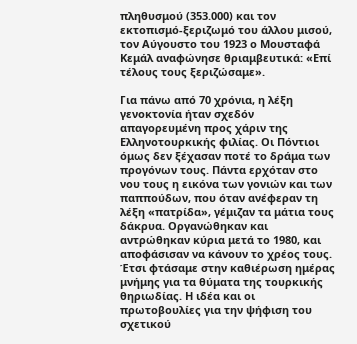πληθυσμού (353.000) και τον εκτοπισμό-ξεριζωμό του άλλου μισού, τον Αύγουστο του 1923 ο Μουσταφά Κεμάλ αναφώνησε θριαμβευτικά: «Επί τέλους τους ξεριζώσαμε».

Για πάνω από 70 χρόνια, η λέξη γενοκτονία ήταν σχεδόν απαγορευμένη προς χάριν της Ελληνοτουρκικής φιλίας. Οι Πόντιοι όμως δεν ξέχασαν ποτέ το δράμα των προγόνων τους. Πάντα ερχόταν στο νου τους η εικόνα των γονιών και των παππούδων, που όταν ανέφεραν τη λέξη «πατρίδα», γέμιζαν τα μάτια τους δάκρυα. Οργανώθηκαν και αντρώθηκαν κύρια μετά το 1980, και αποφάσισαν να κάνουν το χρέος τους. Έτσι φτάσαμε στην καθιέρωση ημέρας μνήμης για τα θύματα της τουρκικής θηριωδίας. Η ιδέα και οι πρωτοβουλίες για την ψήφιση του σχετικού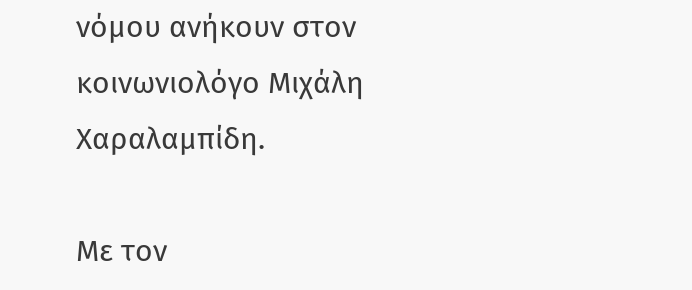νόμου ανήκουν στον κοινωνιολόγο Μιχάλη Χαραλαμπίδη.

Με τον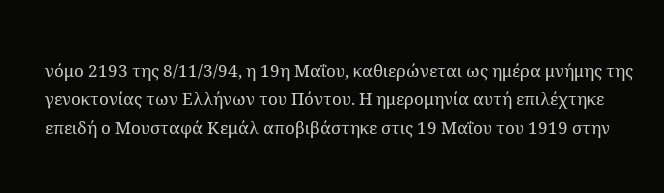νόμο 2193 της 8/11/3/94, η 19η Μαΐου, καθιερώνεται ως ημέρα μνήμης της γενοκτονίας των Ελλήνων του Πόντου. Η ημερομηνία αυτή επιλέχτηκε επειδή ο Μουσταφά Κεμάλ αποβιβάστηκε στις 19 Μαΐου του 1919 στην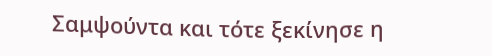Σαμψούντα και τότε ξεκίνησε η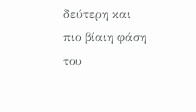δεύτερη και πιο βίαιη φάση του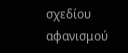σχεδίου αφανισμού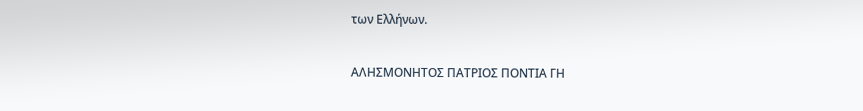των Ελλήνων.

ΑΛΗΣΜΟΝΗΤΟΣ ΠΑΤΡΙΟΣ ΠΟΝΤΙΑ ΓΗ